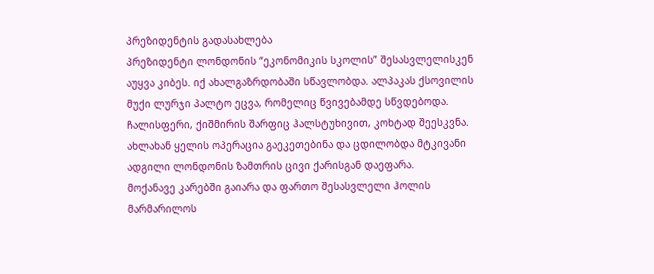პრეზიდენტის გადასახლება
პრეზიდენტი ლონდონის “ეკონომიკის სკოლის” შესასვლელისკენ აუყვა კიბეს. იქ ახალგაზრდობაში სწავლობდა. ალპაკას ქსოვილის მუქი ლურჯი პალტო ეცვა, რომელიც წვივებამდე სწვდებოდა. ჩალისფერი, ქიშმირის შარფიც ჰალსტუხივით, კოხტად შეესკვნა. ახლახან ყელის ოპერაცია გაეკეთებინა და ცდილობდა მტკივანი ადგილი ლონდონის ზამთრის ცივი ქარისგან დაეფარა.
მოქანავე კარებში გაიარა და ფართო შესასვლელი ჰოლის მარმარილოს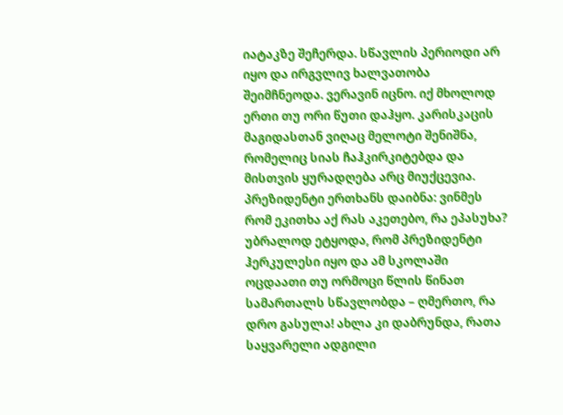იატაკზე შეჩერდა. სწავლის პერიოდი არ იყო და ირგვლივ ხალვათობა შეიმჩნეოდა. ვერავინ იცნო. იქ მხოლოდ ერთი თუ ორი წუთი დაჰყო. კარისკაცის მაგიდასთან ვიღაც მელოტი შენიშნა, რომელიც სიას ჩაჰკირკიტებდა და მისთვის ყურადღება არც მიუქცევია. პრეზიდენტი ერთხანს დაიბნა: ვინმეს რომ ეკითხა აქ რას აკეთებო, რა ეპასუხა? უბრალოდ ეტყოდა, რომ პრეზიდენტი ჰერკულესი იყო და ამ სკოლაში ოცდაათი თუ ორმოცი წლის წინათ სამართალს სწავლობდა – ღმერთო, რა დრო გასულა! ახლა კი დაბრუნდა, რათა საყვარელი ადგილი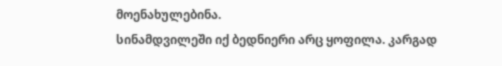მოენახულებინა.
სინამდვილეში იქ ბედნიერი არც ყოფილა. კარგად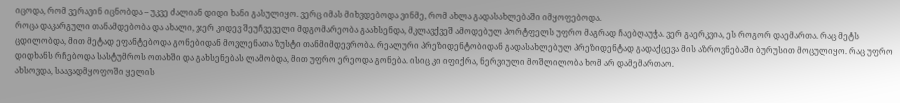იცოდა, რომ ვერავინ იცნობდა – უკვე ძალიან დიდი ხანი გასულიყო. ვერც იმას მიხვდებოდა ვინმე, რომ ახლა გადასახლებაში იმყოფებოდა.
როცა დაკარგული თანამდებობა და ახალი, ჯერ კიდევ შეუჩვეველი მდგომარეობა გაახსენდა, მკლავქვეშ ამოდებულ პორტფელს უფრო მაგრად ჩაებღაუჭა. ვერ გაერკვია, ეს როგორ დაემართა. რაც მეტს ცდილობდა, მით მეტად ეფანტებოდა გონებიდან მოვლენათა ზუსტი თანმიმდევრობა. რეალური პრეზიდენტობიდან გადასახლებულ პრეზიდენტად გადაქცევა მის აზროვნებაში ბურუსით მოცულიყო. რაც უფრო დიდხანს რჩებოდა სასტუმროს ოთახში და გახსენებას ლამობდა, მით უფრო ერეოდა გონება. ისიც კი იფიქრა, ნერვიული მოშლილობა ხომ არ დამემართაო.
ახსოვდა, საავადმყოფოში ყელის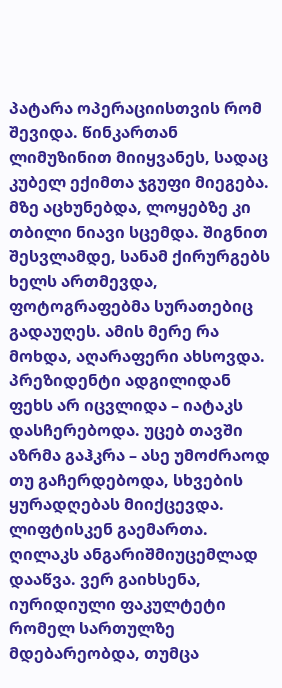პატარა ოპერაციისთვის რომ შევიდა. წინკართან ლიმუზინით მიიყვანეს, სადაც კუბელ ექიმთა ჯგუფი მიეგება. მზე აცხუნებდა, ლოყებზე კი თბილი ნიავი სცემდა. შიგნით შესვლამდე, სანამ ქირურგებს ხელს ართმევდა, ფოტოგრაფებმა სურათებიც გადაუღეს. ამის მერე რა მოხდა, აღარაფერი ახსოვდა.
პრეზიდენტი ადგილიდან ფეხს არ იცვლიდა – იატაკს დასჩერებოდა. უცებ თავში აზრმა გაჰკრა – ასე უმოძრაოდ თუ გაჩერდებოდა, სხვების ყურადღებას მიიქცევდა. ლიფტისკენ გაემართა. ღილაკს ანგარიშმიუცემლად დააწვა. ვერ გაიხსენა, იურიდიული ფაკულტეტი რომელ სართულზე მდებარეობდა, თუმცა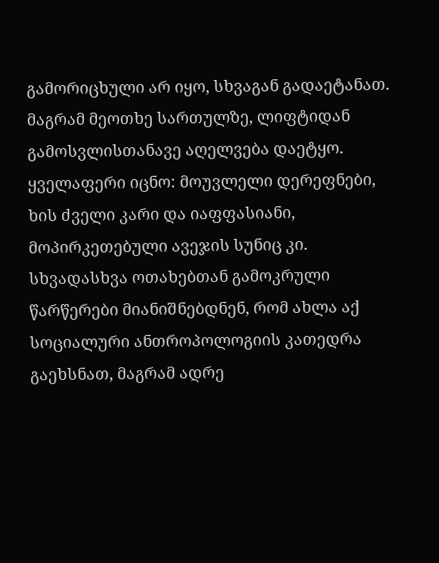გამორიცხული არ იყო, სხვაგან გადაეტანათ. მაგრამ მეოთხე სართულზე, ლიფტიდან გამოსვლისთანავე აღელვება დაეტყო. ყველაფერი იცნო: მოუვლელი დერეფნები, ხის ძველი კარი და იაფფასიანი, მოპირკეთებული ავეჯის სუნიც კი. სხვადასხვა ოთახებთან გამოკრული წარწერები მიანიშნებდნენ, რომ ახლა აქ სოციალური ანთროპოლოგიის კათედრა გაეხსნათ, მაგრამ ადრე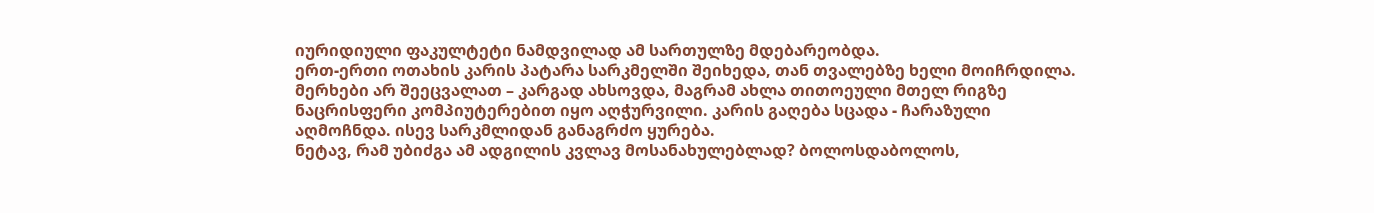იურიდიული ფაკულტეტი ნამდვილად ამ სართულზე მდებარეობდა.
ერთ-ერთი ოთახის კარის პატარა სარკმელში შეიხედა, თან თვალებზე ხელი მოიჩრდილა. მერხები არ შეეცვალათ – კარგად ახსოვდა, მაგრამ ახლა თითოეული მთელ რიგზე ნაცრისფერი კომპიუტერებით იყო აღჭურვილი. კარის გაღება სცადა - ჩარაზული აღმოჩნდა. ისევ სარკმლიდან განაგრძო ყურება.
ნეტავ, რამ უბიძგა ამ ადგილის კვლავ მოსანახულებლად? ბოლოსდაბოლოს,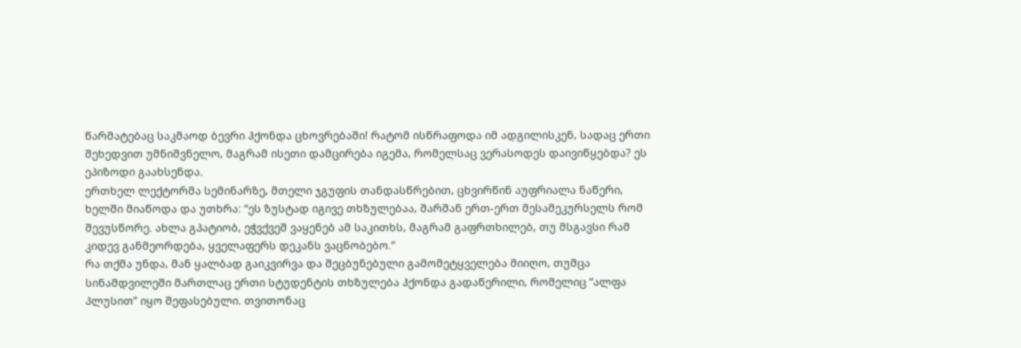წარმატებაც საკმაოდ ბევრი ჰქონდა ცხოვრებაში! რატომ ისწრაფოდა იმ ადგილისკენ, სადაც ერთი შეხედვით უმნიშვნელო, მაგრამ ისეთი დამცირება იგემა, რომელსაც ვერასოდეს დაივიწყებდა? ეს ეპიზოდი გაახსენდა.
ერთხელ ლექტორმა სემინარზე, მთელი ჯგუფის თანდასწრებით, ცხვირწინ აუფრიალა ნაწერი, ხელში მიაწოდა და უთხრა: “ეს ზუსტად იგივე თხზულებაა, შარშან ერთ-ერთ მესამეკურსელს რომ შევუსწორე. ახლა გპატიობ, ეჭვქვეშ ვაყენებ ამ საკითხს, მაგრამ გაფრთხილებ, თუ მსგავსი რამ კიდევ განმეორდება, ყველაფერს დეკანს ვაცნობებო.”
რა თქმა უნდა, მან ყალბად გაიკვირვა და შეცბუნებული გამომეტყველება მიიღო, თუმცა სინამდვილეში მართლაც ერთი სტუდენტის თხზულება ჰქონდა გადაწერილი, რომელიც “ალფა პლუსით” იყო შეფასებული. თვითონაც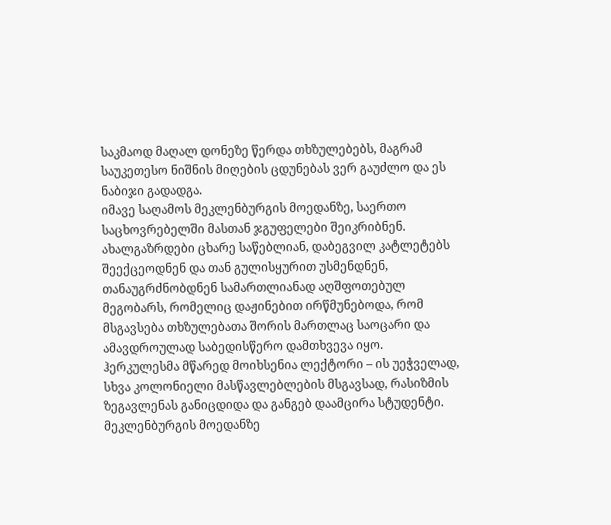საკმაოდ მაღალ დონეზე წერდა თხზულებებს, მაგრამ საუკეთესო ნიშნის მიღების ცდუნებას ვერ გაუძლო და ეს ნაბიჯი გადადგა.
იმავე საღამოს მეკლენბურგის მოედანზე, საერთო საცხოვრებელში მასთან ჯგუფელები შეიკრიბნენ. ახალგაზრდები ცხარე საწებლიან, დაბეგვილ კატლეტებს შეექცეოდნენ და თან გულისყურით უსმენდნენ, თანაუგრძნობდნენ სამართლიანად აღშფოთებულ მეგობარს, რომელიც დაჟინებით ირწმუნებოდა, რომ მსგავსება თხზულებათა შორის მართლაც საოცარი და ამავდროულად საბედისწერო დამთხვევა იყო. ჰერკულესმა მწარედ მოიხსენია ლექტორი – ის უეჭველად, სხვა კოლონიელი მასწავლებლების მსგავსად, რასიზმის ზეგავლენას განიცდიდა და განგებ დაამცირა სტუდენტი.
მეკლენბურგის მოედანზე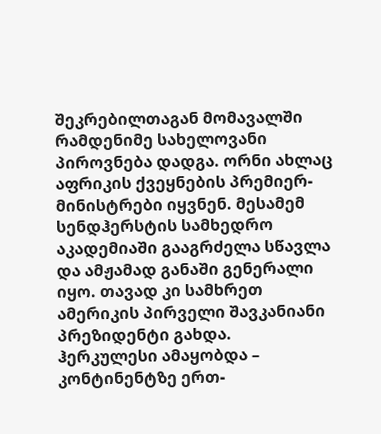შეკრებილთაგან მომავალში რამდენიმე სახელოვანი პიროვნება დადგა. ორნი ახლაც აფრიკის ქვეყნების პრემიერ-მინისტრები იყვნენ. მესამემ სენდჰერსტის სამხედრო აკადემიაში გააგრძელა სწავლა და ამჟამად განაში გენერალი იყო. თავად კი სამხრეთ ამერიკის პირველი შავკანიანი პრეზიდენტი გახდა.
ჰერკულესი ამაყობდა – კონტინენტზე ერთ-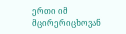ერთი იმ მცირერიცხოვან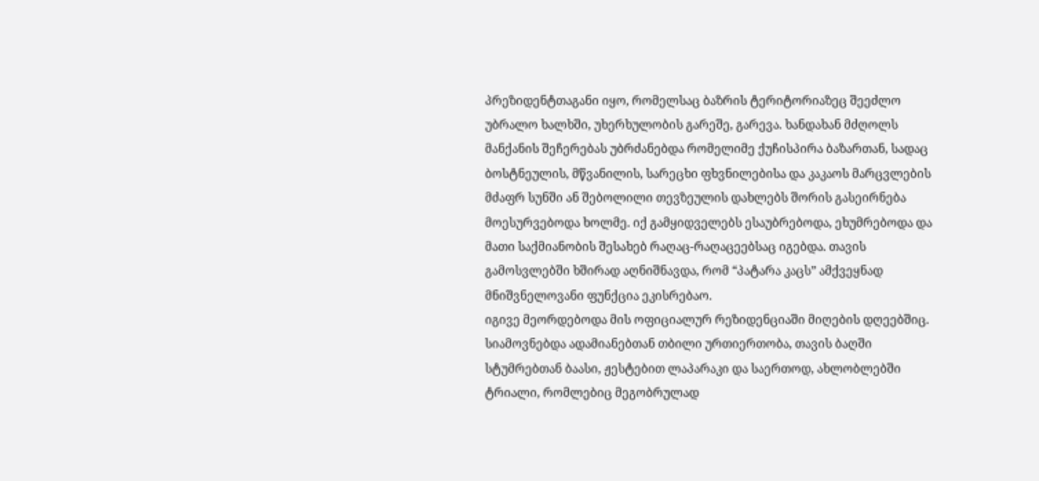პრეზიდენტთაგანი იყო, რომელსაც ბაზრის ტერიტორიაზეც შეეძლო უბრალო ხალხში, უხერხულობის გარეშე, გარევა. ხანდახან მძღოლს მანქანის შეჩერებას უბრძანებდა რომელიმე ქუჩისპირა ბაზართან, სადაც ბოსტნეულის, მწვანილის, სარეცხი ფხვნილებისა და კაკაოს მარცვლების მძაფრ სუნში ან შებოლილი თევზეულის დახლებს შორის გასეირნება მოესურვებოდა ხოლმე. იქ გამყიდველებს ესაუბრებოდა, ეხუმრებოდა და მათი საქმიანობის შესახებ რაღაც-რაღაცეებსაც იგებდა. თავის გამოსვლებში ხშირად აღნიშნავდა, რომ “პატარა კაცს” ამქვეყნად მნიშვნელოვანი ფუნქცია ეკისრებაო.
იგივე მეორდებოდა მის ოფიციალურ რეზიდენციაში მიღების დღეებშიც. სიამოვნებდა ადამიანებთან თბილი ურთიერთობა, თავის ბაღში სტუმრებთან ბაასი, ჟესტებით ლაპარაკი და საერთოდ, ახლობლებში ტრიალი, რომლებიც მეგობრულად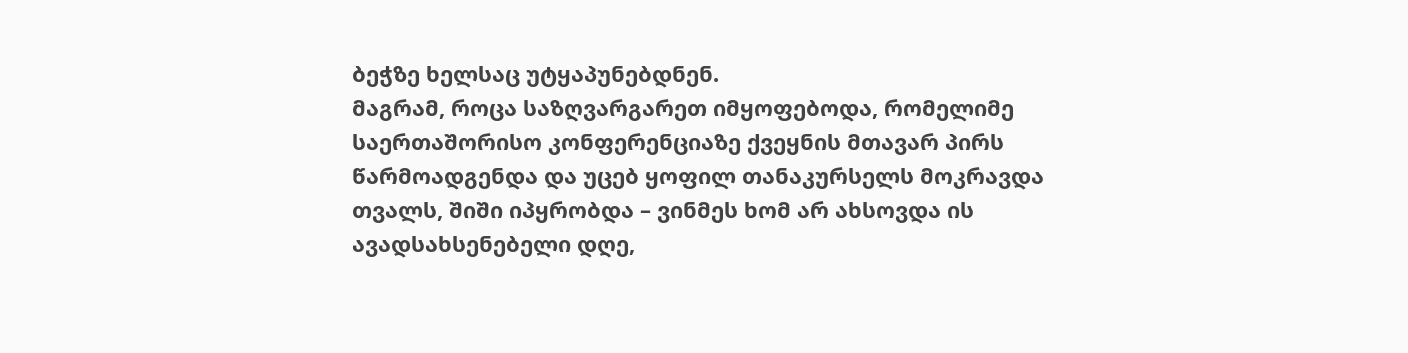ბეჭზე ხელსაც უტყაპუნებდნენ.
მაგრამ, როცა საზღვარგარეთ იმყოფებოდა, რომელიმე საერთაშორისო კონფერენციაზე ქვეყნის მთავარ პირს წარმოადგენდა და უცებ ყოფილ თანაკურსელს მოკრავდა თვალს, შიში იპყრობდა – ვინმეს ხომ არ ახსოვდა ის ავადსახსენებელი დღე,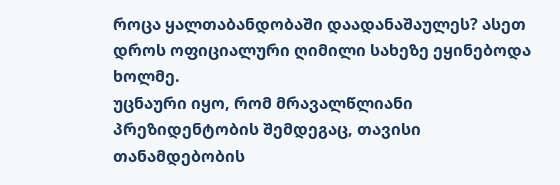როცა ყალთაბანდობაში დაადანაშაულეს? ასეთ დროს ოფიციალური ღიმილი სახეზე ეყინებოდა ხოლმე.
უცნაური იყო, რომ მრავალწლიანი პრეზიდენტობის შემდეგაც, თავისი თანამდებობის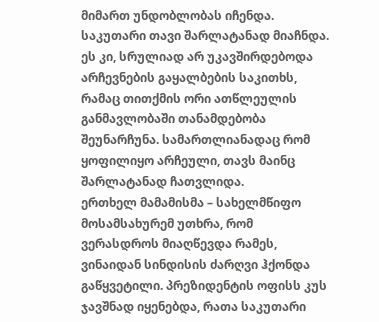მიმართ უნდობლობას იჩენდა. საკუთარი თავი შარლატანად მიაჩნდა. ეს კი, სრულიად არ უკავშირდებოდა არჩევნების გაყალბების საკითხს,
რამაც თითქმის ორი ათწლეულის განმავლობაში თანამდებობა შეუნარჩუნა. სამართლიანადაც რომ ყოფილიყო არჩეული, თავს მაინც შარლატანად ჩათვლიდა.
ერთხელ მამამისმა – სახელმწიფო მოსამსახურემ უთხრა, რომ ვერასდროს მიაღწევდა რამეს, ვინაიდან სინდისის ძარღვი ჰქონდა გაწყვეტილი. პრეზიდენტის ოფისს კუს ჯავშნად იყენებდა, რათა საკუთარი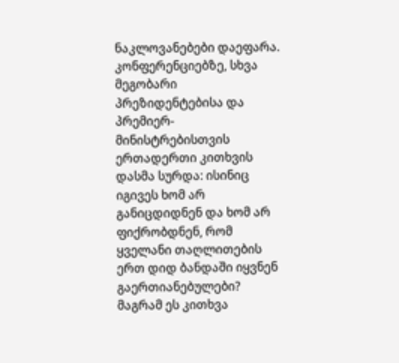ნაკლოვანებები დაეფარა. კონფერენციებზე, სხვა მეგობარი პრეზიდენტებისა და პრემიერ-მინისტრებისთვის ერთადერთი კითხვის დასმა სურდა: ისინიც იგივეს ხომ არ განიცდიდნენ და ხომ არ ფიქრობდნენ, რომ ყველანი თაღლითების ერთ დიდ ბანდაში იყვნენ გაერთიანებულები? მაგრამ ეს კითხვა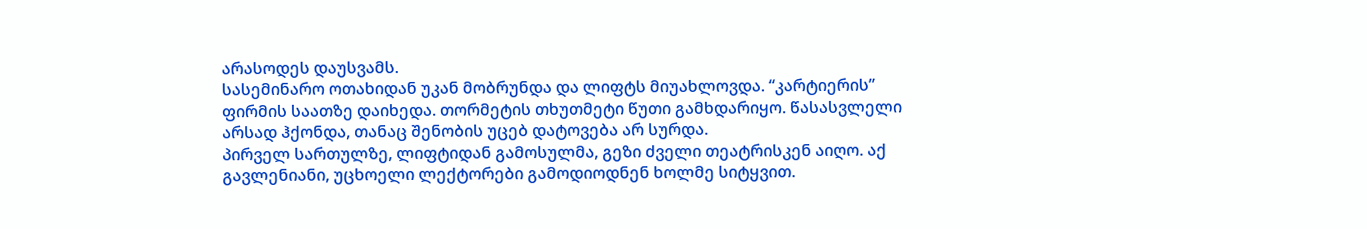არასოდეს დაუსვამს.
სასემინარო ოთახიდან უკან მობრუნდა და ლიფტს მიუახლოვდა. “კარტიერის” ფირმის საათზე დაიხედა. თორმეტის თხუთმეტი წუთი გამხდარიყო. წასასვლელი არსად ჰქონდა, თანაც შენობის უცებ დატოვება არ სურდა.
პირველ სართულზე, ლიფტიდან გამოსულმა, გეზი ძველი თეატრისკენ აიღო. აქ გავლენიანი, უცხოელი ლექტორები გამოდიოდნენ ხოლმე სიტყვით.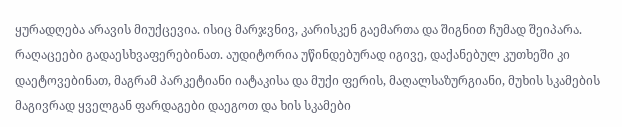ყურადღება არავის მიუქცევია. ისიც მარჯვნივ, კარისკენ გაემართა და შიგნით ჩუმად შეიპარა.
რაღაცეები გადაესხვაფერებინათ. აუდიტორია უწინდებურად იგივე, დაქანებულ კუთხეში კი დაეტოვებინათ, მაგრამ პარკეტიანი იატაკისა და მუქი ფერის, მაღალსაზურგიანი, მუხის სკამების მაგივრად ყველგან ფარდაგები დაეგოთ და ხის სკამები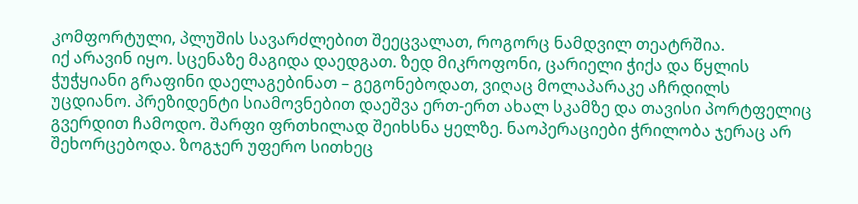კომფორტული, პლუშის სავარძლებით შეეცვალათ, როგორც ნამდვილ თეატრშია.
იქ არავინ იყო. სცენაზე მაგიდა დაედგათ. ზედ მიკროფონი, ცარიელი ჭიქა და წყლის ჭუჭყიანი გრაფინი დაელაგებინათ – გეგონებოდათ, ვიღაც მოლაპარაკე აჩრდილს უცდიანო. პრეზიდენტი სიამოვნებით დაეშვა ერთ-ერთ ახალ სკამზე და თავისი პორტფელიც გვერდით ჩამოდო. შარფი ფრთხილად შეიხსნა ყელზე. ნაოპერაციები ჭრილობა ჯერაც არ შეხორცებოდა. ზოგჯერ უფერო სითხეც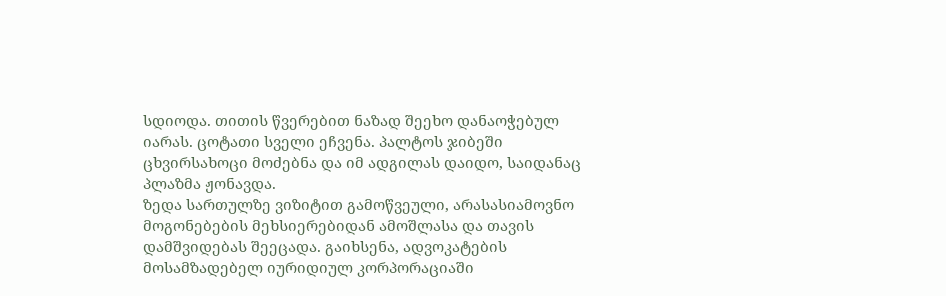სდიოდა. თითის წვერებით ნაზად შეეხო დანაოჭებულ იარას. ცოტათი სველი ეჩვენა. პალტოს ჯიბეში ცხვირსახოცი მოძებნა და იმ ადგილას დაიდო, საიდანაც პლაზმა ჟონავდა.
ზედა სართულზე ვიზიტით გამოწვეული, არასასიამოვნო მოგონებების მეხსიერებიდან ამოშლასა და თავის დამშვიდებას შეეცადა. გაიხსენა, ადვოკატების მოსამზადებელ იურიდიულ კორპორაციაში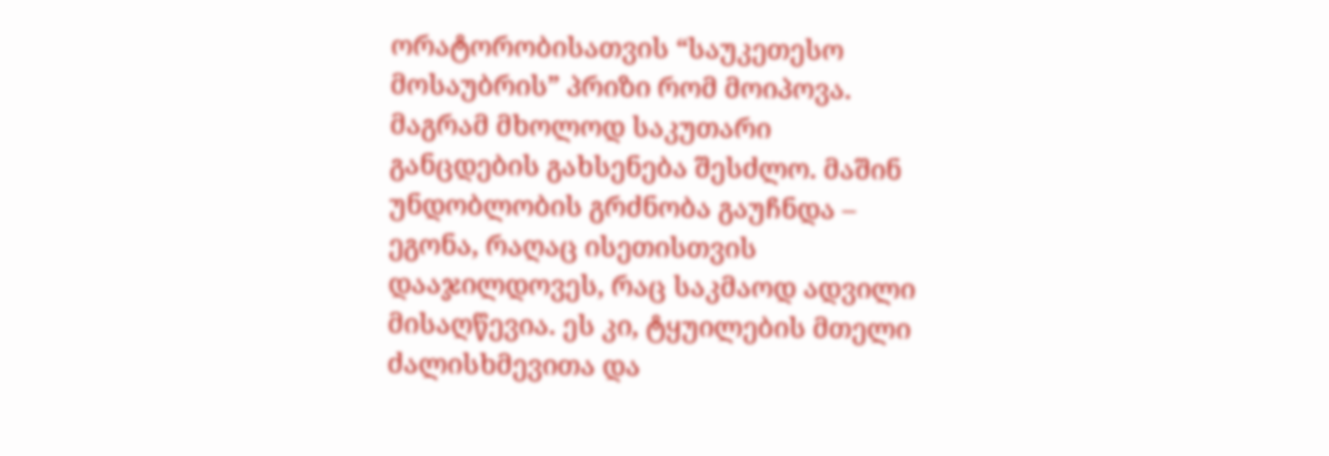ორატორობისათვის “საუკეთესო მოსაუბრის” პრიზი რომ მოიპოვა. მაგრამ მხოლოდ საკუთარი განცდების გახსენება შესძლო. მაშინ უნდობლობის გრძნობა გაუჩნდა – ეგონა, რაღაც ისეთისთვის დააჯილდოვეს, რაც საკმაოდ ადვილი მისაღწევია. ეს კი, ტყუილების მთელი ძალისხმევითა და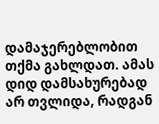დამაჯერებლობით თქმა გახლდათ. ამას დიდ დამსახურებად არ თვლიდა, რადგან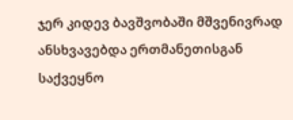ჯერ კიდევ ბავშვობაში მშვენივრად ანსხვავებდა ერთმანეთისგან საქვეყნო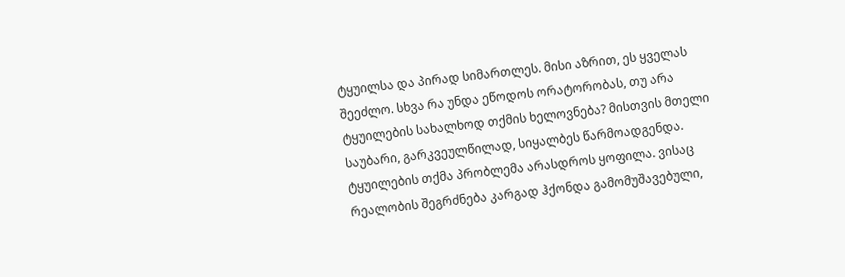ტყუილსა და პირად სიმართლეს. მისი აზრით, ეს ყველას შეეძლო. სხვა რა უნდა ეწოდოს ორატორობას, თუ არა ტყუილების სახალხოდ თქმის ხელოვნება? მისთვის მთელი საუბარი, გარკვეულწილად, სიყალბეს წარმოადგენდა.
ტყუილების თქმა პრობლემა არასდროს ყოფილა. ვისაც რეალობის შეგრძნება კარგად ჰქონდა გამომუშავებული,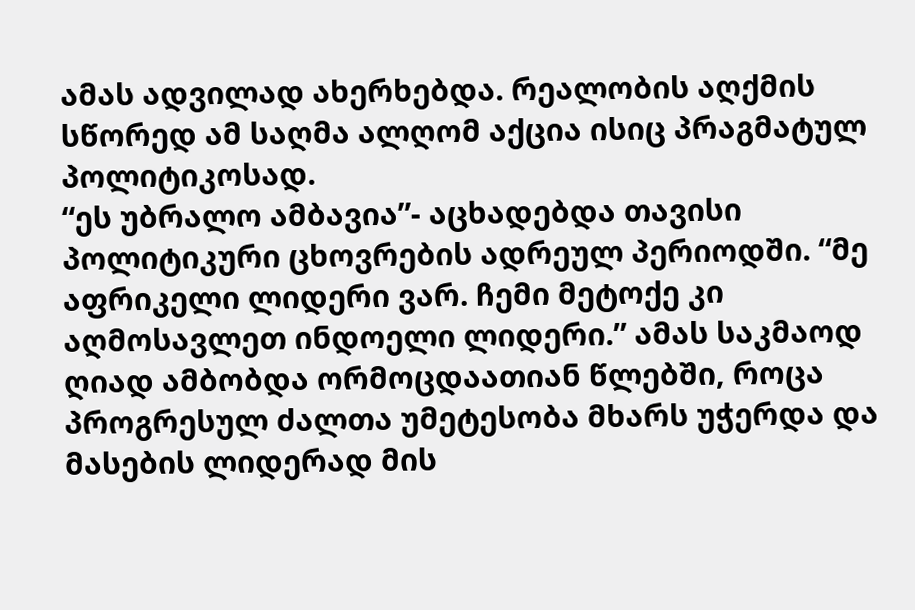ამას ადვილად ახერხებდა. რეალობის აღქმის სწორედ ამ საღმა ალღომ აქცია ისიც პრაგმატულ პოლიტიკოსად.
“ეს უბრალო ამბავია”- აცხადებდა თავისი პოლიტიკური ცხოვრების ადრეულ პერიოდში. “მე აფრიკელი ლიდერი ვარ. ჩემი მეტოქე კი აღმოსავლეთ ინდოელი ლიდერი.” ამას საკმაოდ ღიად ამბობდა ორმოცდაათიან წლებში, როცა პროგრესულ ძალთა უმეტესობა მხარს უჭერდა და მასების ლიდერად მის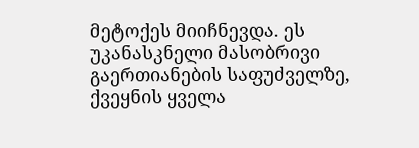მეტოქეს მიიჩნევდა. ეს უკანასკნელი მასობრივი გაერთიანების საფუძველზე, ქვეყნის ყველა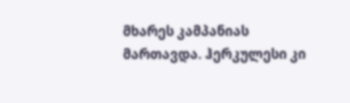მხარეს კამპანიას მართავდა. ჰერკულესი კი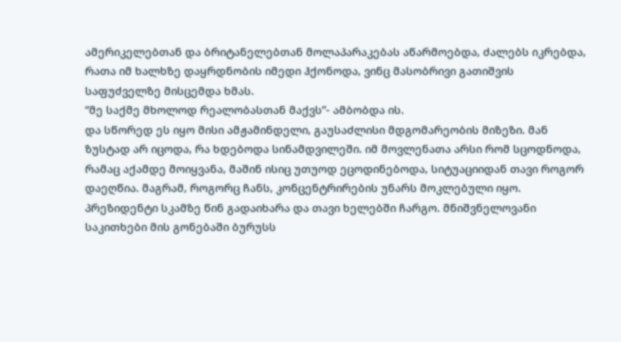ამერიკელებთან და ბრიტანელებთან მოლაპარაკებას აწარმოებდა, ძალებს იკრებდა, რათა იმ ხალხზე დაყრდნობის იმედი ჰქონოდა, ვინც მასობრივი გათიშვის საფუძველზე მისცემდა ხმას.
“მე საქმე მხოლოდ რეალობასთან მაქვს”- ამბობდა ის.
და სწორედ ეს იყო მისი ამჟამინდელი, გაუსაძლისი მდგომარეობის მიზეზი. მან ზუსტად არ იცოდა, რა ხდებოდა სინამდვილეში. იმ მოვლენათა არსი რომ სცოდნოდა, რამაც აქამდე მოიყვანა, მაშინ ისიც უთუოდ ეცოდინებოდა, სიტუაციიდან თავი როგორ დაეღწია. მაგრამ, როგორც ჩანს, კონცენტრირების უნარს მოკლებული იყო. პრეზიდენტი სკამზე წინ გადაიხარა და თავი ხელებში ჩარგო. მნიშვნელოვანი საკითხები მის გონებაში ბურუსს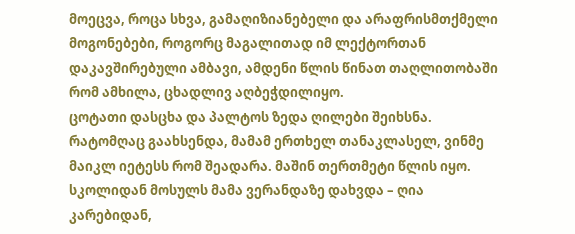მოეცვა, როცა სხვა, გამაღიზიანებელი და არაფრისმთქმელი მოგონებები, როგორც მაგალითად იმ ლექტორთან დაკავშირებული ამბავი, ამდენი წლის წინათ თაღლითობაში რომ ამხილა, ცხადლივ აღბეჭდილიყო.
ცოტათი დასცხა და პალტოს ზედა ღილები შეიხსნა. რატომღაც გაახსენდა, მამამ ერთხელ თანაკლასელ, ვინმე მაიკლ იეტესს რომ შეადარა. მაშინ თერთმეტი წლის იყო. სკოლიდან მოსულს მამა ვერანდაზე დახვდა – ღია კარებიდან,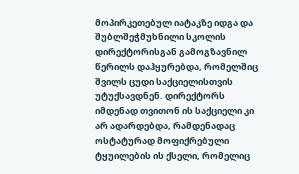მოპირკეთებულ იატაკზე იდგა და შუბლშეჭმუხნილი სკოლის დირექტორისგან გამოგზავნილ წერილს დაჰყურებდა, რომელშიც შვილს ცუდი საქციელისთვის უტუქსავდნენ. დირექტორს იმდენად თვითონ ის საქციელი კი არ ადარდებდა, რამდენადაც ოსტატურად მოფიქრებული ტყუილების ის ქსელი, რომელიც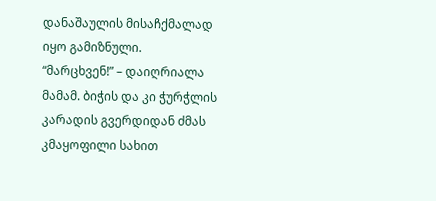დანაშაულის მისაჩქმალად იყო გამიზნული.
“მარცხვენ!” – დაიღრიალა მამამ. ბიჭის და კი ჭურჭლის კარადის გვერდიდან ძმას კმაყოფილი სახით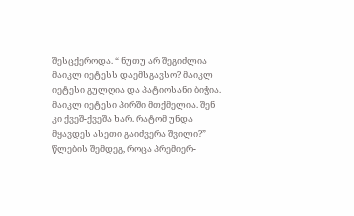შესცქეროდა. “ ნუთუ არ შეგიძლია მაიკლ იეტესს დაემსგავსო? მაიკლ იეტესი გულღია და პატიოსანი ბიჭია. მაიკლ იეტესი პირში მთქმელია. შენ კი ქვეშ-ქვეშა ხარ. რატომ უნდა მყავდეს ასეთი გაიძვერა შვილი?”
წლების შემდეგ, როცა პრემიერ-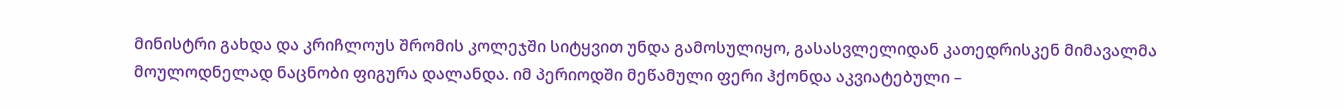მინისტრი გახდა და კრიჩლოუს შრომის კოლეჯში სიტყვით უნდა გამოსულიყო, გასასვლელიდან კათედრისკენ მიმავალმა მოულოდნელად ნაცნობი ფიგურა დალანდა. იმ პერიოდში მეწამული ფერი ჰქონდა აკვიატებული –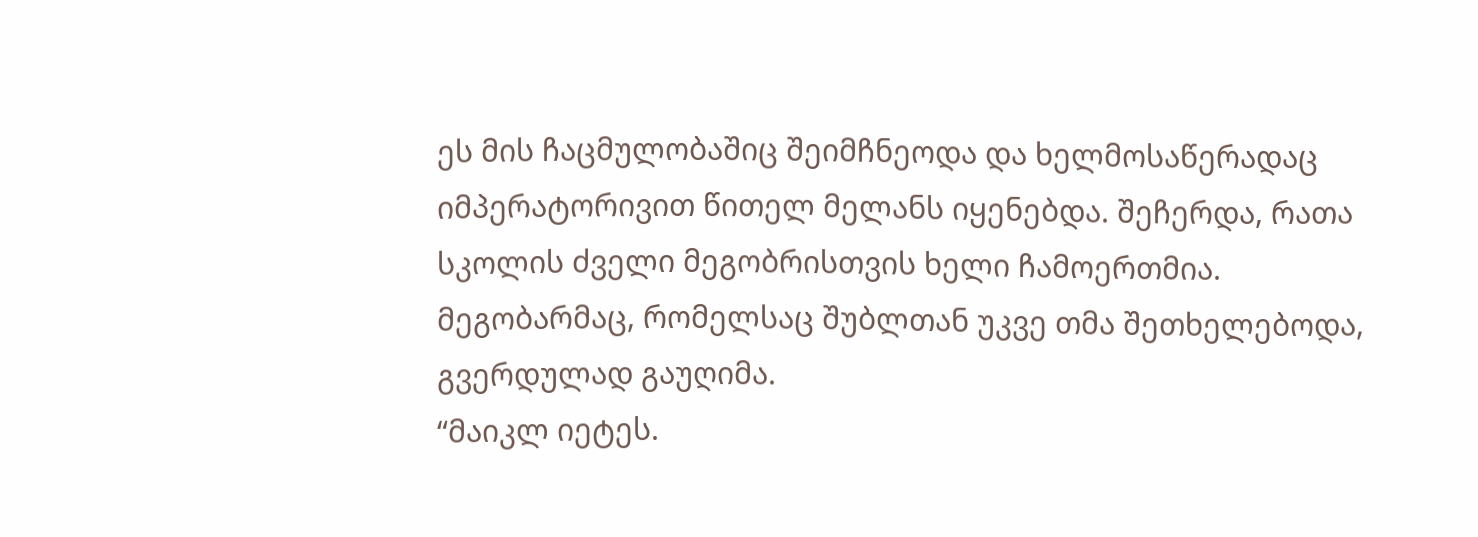ეს მის ჩაცმულობაშიც შეიმჩნეოდა და ხელმოსაწერადაც იმპერატორივით წითელ მელანს იყენებდა. შეჩერდა, რათა სკოლის ძველი მეგობრისთვის ხელი ჩამოერთმია. მეგობარმაც, რომელსაც შუბლთან უკვე თმა შეთხელებოდა, გვერდულად გაუღიმა.
“მაიკლ იეტეს.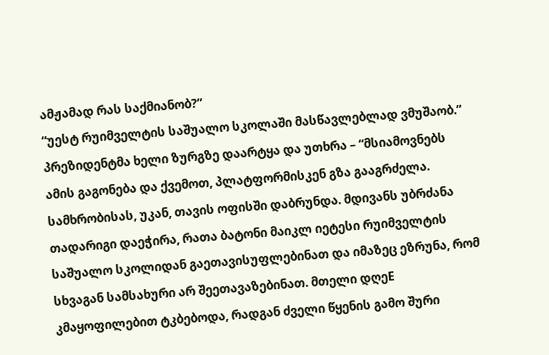ამჟამად რას საქმიანობ?”
“უესტ რუიმველტის საშუალო სკოლაში მასწავლებლად ვმუშაობ.”
პრეზიდენტმა ხელი ზურგზე დაარტყა და უთხრა – “მსიამოვნებს ამის გაგონება და ქვემოთ, პლატფორმისკენ გზა გააგრძელა.
სამხრობისას, უკან, თავის ოფისში დაბრუნდა. მდივანს უბრძანა თადარიგი დაეჭირა, რათა ბატონი მაიკლ იეტესი რუიმველტის საშუალო სკოლიდან გაეთავისუფლებინათ და იმაზეც ეზრუნა, რომ სხვაგან სამსახური არ შეეთავაზებინათ. მთელი დღეE კმაყოფილებით ტკბებოდა, რადგან ძველი წყენის გამო შური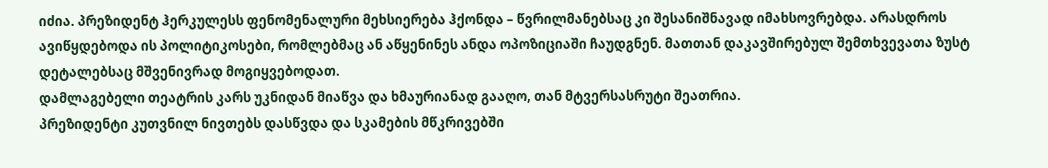იძია. პრეზიდენტ ჰერკულესს ფენომენალური მეხსიერება ჰქონდა – წვრილმანებსაც კი შესანიშნავად იმახსოვრებდა. არასდროს ავიწყდებოდა ის პოლიტიკოსები, რომლებმაც ან აწყენინეს ანდა ოპოზიციაში ჩაუდგნენ. მათთან დაკავშირებულ შემთხვევათა ზუსტ დეტალებსაც მშვენივრად მოგიყვებოდათ.
დამლაგებელი თეატრის კარს უკნიდან მიაწვა და ხმაურიანად გააღო, თან მტვერსასრუტი შეათრია.
პრეზიდენტი კუთვნილ ნივთებს დასწვდა და სკამების მწკრივებში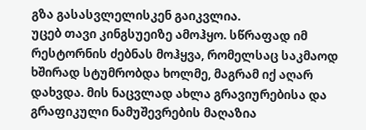გზა გასასვლელისკენ გაიკვლია.
უცებ თავი კინგსუეიზე ამოჰყო. სწრაფად იმ რესტორნის ძებნას მოჰყვა, რომელსაც საკმაოდ ხშირად სტუმრობდა ხოლმე, მაგრამ იქ აღარ დახვდა. მის ნაცვლად ახლა გრავიურებისა და გრაფიკული ნამუშევრების მაღაზია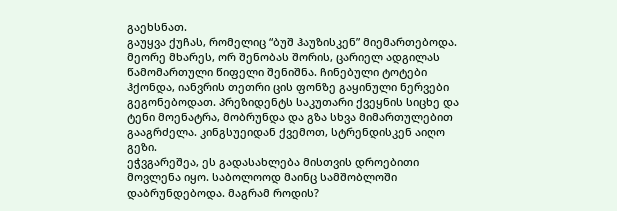გაეხსნათ.
გაუყვა ქუჩას, რომელიც “ბუშ ჰაუზისკენ” მიემართებოდა. მეორე მხარეს, ორ შენობას შორის, ცარიელ ადგილას წამომართული წიფელი შენიშნა. ჩინებული ტოტები ჰქონდა, იანვრის თეთრი ცის ფონზე გაყინული ნერვები გეგონებოდათ. პრეზიდენტს საკუთარი ქვეყნის სიცხე და ტენი მოენატრა, მობრუნდა და გზა სხვა მიმართულებით გააგრძელა. კინგსუეიდან ქვემოთ, სტრენდისკენ აიღო გეზი.
ეჭვგარეშეა, ეს გადასახლება მისთვის დროებითი მოვლენა იყო. საბოლოოდ მაინც სამშობლოში დაბრუნდებოდა. მაგრამ როდის?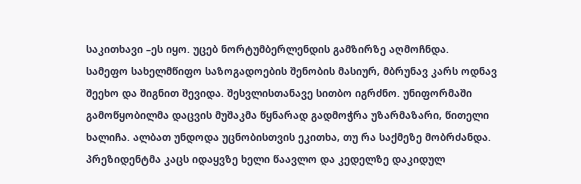საკითხავი –ეს იყო. უცებ ნორტუმბერლენდის გამზირზე აღმოჩნდა.
სამეფო სახელმწიფო საზოგადოების შენობის მასიურ, მბრუნავ კარს ოდნავ შეეხო და შიგნით შევიდა. შესვლისთანავე სითბო იგრძნო. უნიფორმაში გამოწყობილმა დაცვის მუშაკმა წყნარად გადმოჭრა უზარმაზარი, წითელი ხალიჩა. ალბათ უნდოდა უცნობისთვის ეკითხა, თუ რა საქმეზე მობრძანდა. პრეზიდენტმა კაცს იდაყვზე ხელი წაავლო და კედელზე დაკიდულ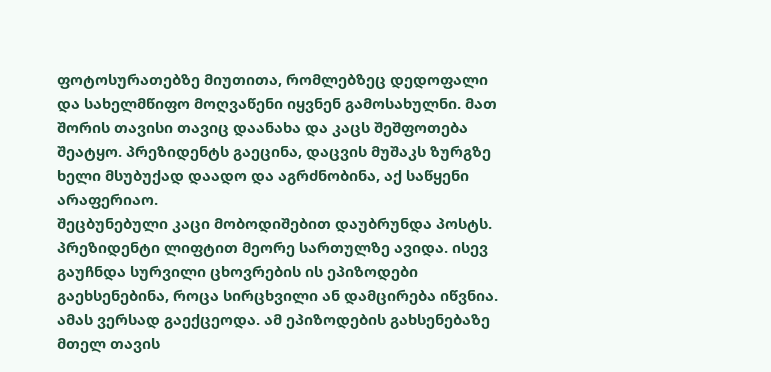ფოტოსურათებზე მიუთითა, რომლებზეც დედოფალი და სახელმწიფო მოღვაწენი იყვნენ გამოსახულნი. მათ შორის თავისი თავიც დაანახა და კაცს შეშფოთება შეატყო. პრეზიდენტს გაეცინა, დაცვის მუშაკს ზურგზე ხელი მსუბუქად დაადო და აგრძნობინა, აქ საწყენი არაფერიაო.
შეცბუნებული კაცი მობოდიშებით დაუბრუნდა პოსტს. პრეზიდენტი ლიფტით მეორე სართულზე ავიდა. ისევ გაუჩნდა სურვილი ცხოვრების ის ეპიზოდები გაეხსენებინა, როცა სირცხვილი ან დამცირება იწვნია. ამას ვერსად გაექცეოდა. ამ ეპიზოდების გახსენებაზე მთელ თავის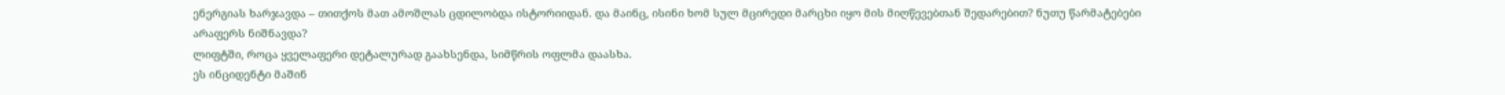ენერგიას ხარჯავდა – თითქოს მათ ამოშლას ცდილობდა ისტორიიდან. და მაინც, ისინი ხომ სულ მცირედი მარცხი იყო მის მიღწევებთან შედარებით? ნუთუ წარმატებები არაფერს ნიშნავდა?
ლიფტში, როცა ყველაფერი დეტალურად გაახსენდა, სიმწრის ოფლმა დაასხა.
ეს ინციდენტი მაშინ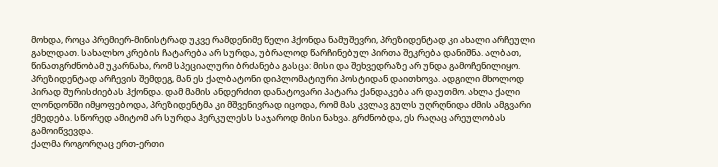მოხდა, როცა პრემიერ-მინისტრად უკვე რამდენიმე წელი ჰქონდა ნამუშევრი, პრეზიდენტად კი ახალი არჩეული გახლდათ. სახალხო კრების ჩატარება არ სურდა, უბრალოდ წარჩინებულ პირთა შეკრება დანიშნა. ალბათ, წინათგრძნობამ უკარნახა, რომ სპეციალური ბრძანება გასცა: მისი და შეხვედრაზე არ უნდა გამოჩენილიყო. პრეზიდენტად არჩევის შემდეგ, მან ეს ქალბატონი დიპლომატიური პოსტიდან დაითხოვა. ადგილი მხოლოდ პირად შურისძიებას ჰქონდა. დამ მამის ანდერძით დანატოვარი პატარა ქანდაკება არ დაუთმო. ახლა ქალი ლონდონში იმყოფებოდა, პრეზიდენტმა კი მშვენივრად იცოდა, რომ მას კვლავ გულს უღრღნიდა ძმის ამგვარი ქმედება. სწორედ ამიტომ არ სურდა ჰერკულესს საჯაროდ მისი ნახვა. გრძნობდა, ეს რაღაც არეულობას გამოიწვევდა.
ქალმა როგორღაც ერთ-ერთი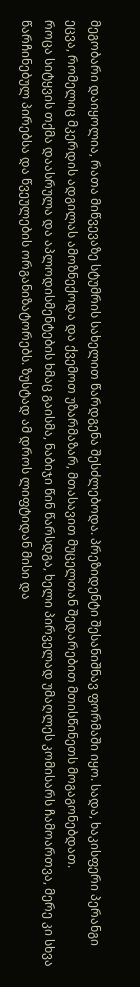მეგობარი დაიყოლია, რათა მიწვევაზე სტუმრის სახელით წარდგენა შესძლებოდა. პრეზიდენტი შესანიშნავ ფორმაში იყო. სადა, ხაკისფერი პერანგი ეცვა, რომელიც მკერდის ადგილას ამოზნექოდა და ქვემოთ უზარმაზარ, მთასავით მუცელთან შედარებით მთისწინეთს მოგაგონებდათ.
როცა სიტყვის თქმა დაასრულა და აპლოდისმენტების ხმაც გაისმა, ნაბიჯი წინ წარსდგა, ხელი პირველად უმაღლეს კომისარს ჩამოართვა, მერე კი სხვა წარჩინებულ პირებსა და წვეულების ორგანიზატორებს. ზუსტად ამ დროს ლიფტიდან მისი და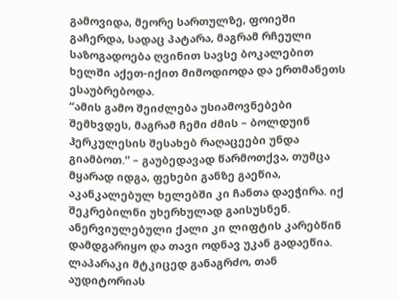გამოვიდა, მეორე სართულზე, ფოიეში გაჩერდა, სადაც პატარა, მაგრამ რჩეული საზოგადოება ღვინით სავსე ბოკალებით ხელში აქეთ-იქით მიმოდიოდა და ერთმანეთს ესაუბრებოდა.
“ამის გამო შეიძლება უსიამოვნებები შემხვდეს, მაგრამ ჩემი ძმის – ბოლდუინ ჰერკულესის შესახებ რაღაცეები უნდა გიამბოთ.” – გაუბედავად წარმოთქვა, თუმცა მყარად იდგა, ფეხები განზე გაეწია, აკანკალებულ ხელებში კი ჩანთა დაეჭირა. იქ შეკრებილნი უხერხულად გაისუსნენ. ანერვიულებული ქალი კი ლიფტის კარებწინ დამდგარიყო და თავი ოდნავ უკან გადაეწია. ლაპარაკი მტკიცედ განაგრძო, თან აუდიტორიას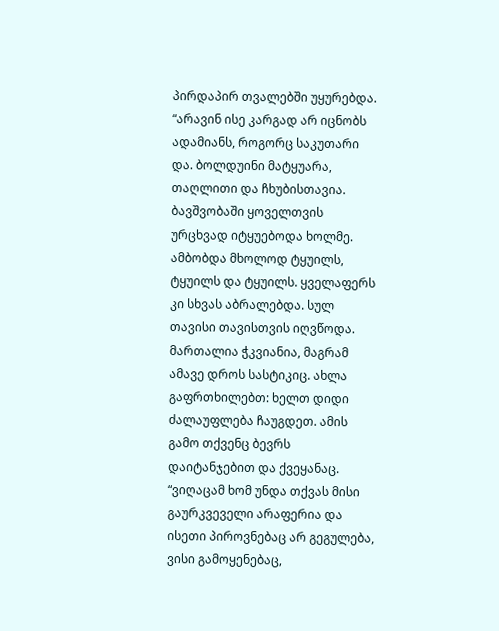პირდაპირ თვალებში უყურებდა.
“არავინ ისე კარგად არ იცნობს ადამიანს, როგორც საკუთარი და. ბოლდუინი მატყუარა, თაღლითი და ჩხუბისთავია. ბავშვობაში ყოველთვის ურცხვად იტყუებოდა ხოლმე. ამბობდა მხოლოდ ტყუილს, ტყუილს და ტყუილს. ყველაფერს კი სხვას აბრალებდა. სულ თავისი თავისთვის იღვწოდა. მართალია ჭკვიანია, მაგრამ ამავე დროს სასტიკიც. ახლა გაფრთხილებთ: ხელთ დიდი ძალაუფლება ჩაუგდეთ. ამის გამო თქვენც ბევრს დაიტანჯებით და ქვეყანაც. “ვიღაცამ ხომ უნდა თქვას მისი გაურკვეველი არაფერია და ისეთი პიროვნებაც არ გეგულება, ვისი გამოყენებაც,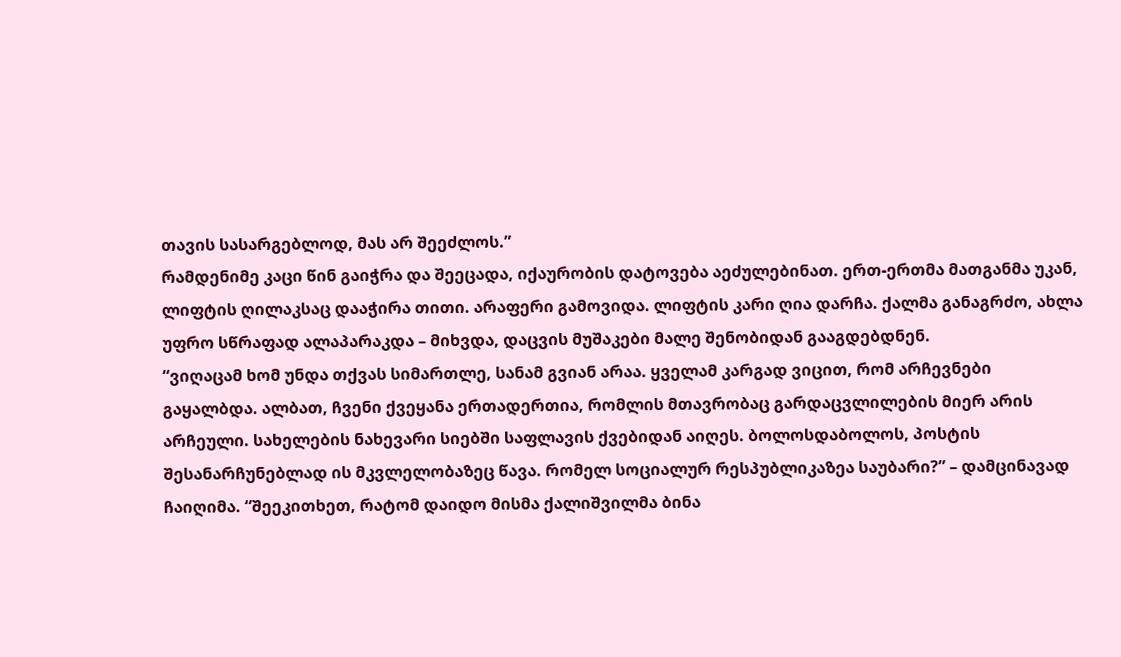თავის სასარგებლოდ, მას არ შეეძლოს.”
რამდენიმე კაცი წინ გაიჭრა და შეეცადა, იქაურობის დატოვება აეძულებინათ. ერთ-ერთმა მათგანმა უკან, ლიფტის ღილაკსაც დააჭირა თითი. არაფერი გამოვიდა. ლიფტის კარი ღია დარჩა. ქალმა განაგრძო, ახლა უფრო სწრაფად ალაპარაკდა – მიხვდა, დაცვის მუშაკები მალე შენობიდან გააგდებდნენ.
“ვიღაცამ ხომ უნდა თქვას სიმართლე, სანამ გვიან არაა. ყველამ კარგად ვიცით, რომ არჩევნები გაყალბდა. ალბათ, ჩვენი ქვეყანა ერთადერთია, რომლის მთავრობაც გარდაცვლილების მიერ არის არჩეული. სახელების ნახევარი სიებში საფლავის ქვებიდან აიღეს. ბოლოსდაბოლოს, პოსტის შესანარჩუნებლად ის მკვლელობაზეც წავა. რომელ სოციალურ რესპუბლიკაზეა საუბარი?” – დამცინავად ჩაიღიმა. “შეეკითხეთ, რატომ დაიდო მისმა ქალიშვილმა ბინა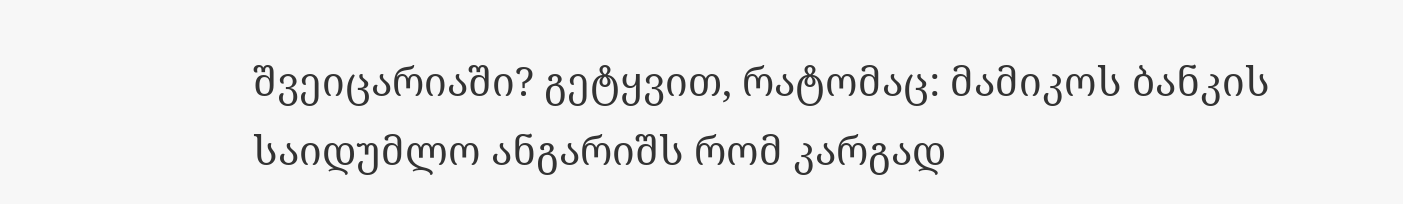შვეიცარიაში? გეტყვით, რატომაც: მამიკოს ბანკის საიდუმლო ანგარიშს რომ კარგად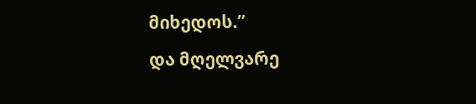მიხედოს.”
და მღელვარე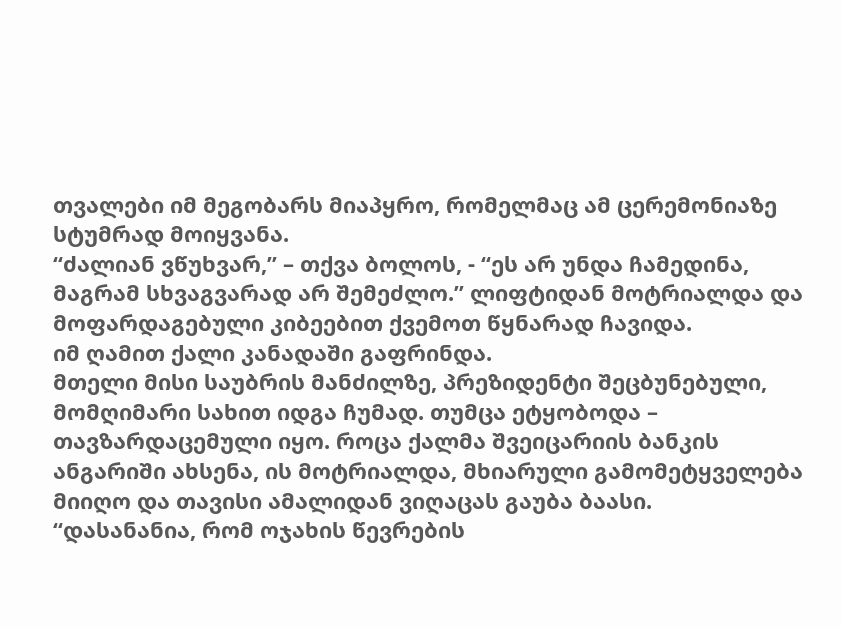თვალები იმ მეგობარს მიაპყრო, რომელმაც ამ ცერემონიაზე სტუმრად მოიყვანა.
“ძალიან ვწუხვარ,” – თქვა ბოლოს, - “ეს არ უნდა ჩამედინა, მაგრამ სხვაგვარად არ შემეძლო.” ლიფტიდან მოტრიალდა და მოფარდაგებული კიბეებით ქვემოთ წყნარად ჩავიდა.
იმ ღამით ქალი კანადაში გაფრინდა.
მთელი მისი საუბრის მანძილზე, პრეზიდენტი შეცბუნებული, მომღიმარი სახით იდგა ჩუმად. თუმცა ეტყობოდა – თავზარდაცემული იყო. როცა ქალმა შვეიცარიის ბანკის ანგარიში ახსენა, ის მოტრიალდა, მხიარული გამომეტყველება მიიღო და თავისი ამალიდან ვიღაცას გაუბა ბაასი.
“დასანანია, რომ ოჯახის წევრების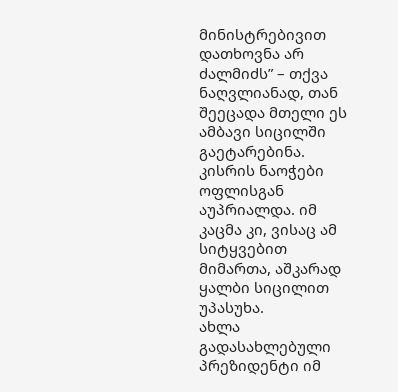მინისტრებივით დათხოვნა არ ძალმიძს” – თქვა ნაღვლიანად, თან შეეცადა მთელი ეს ამბავი სიცილში გაეტარებინა. კისრის ნაოჭები ოფლისგან აუპრიალდა. იმ კაცმა კი, ვისაც ამ სიტყვებით მიმართა, აშკარად ყალბი სიცილით უპასუხა.
ახლა გადასახლებული პრეზიდენტი იმ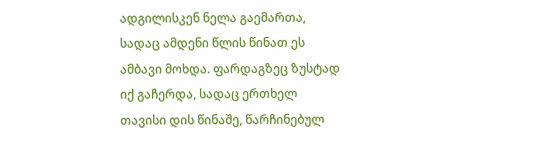ადგილისკენ ნელა გაემართა, სადაც ამდენი წლის წინათ ეს ამბავი მოხდა. ფარდაგზეც ზუსტად იქ გაჩერდა, სადაც ერთხელ თავისი დის წინაშე, წარჩინებულ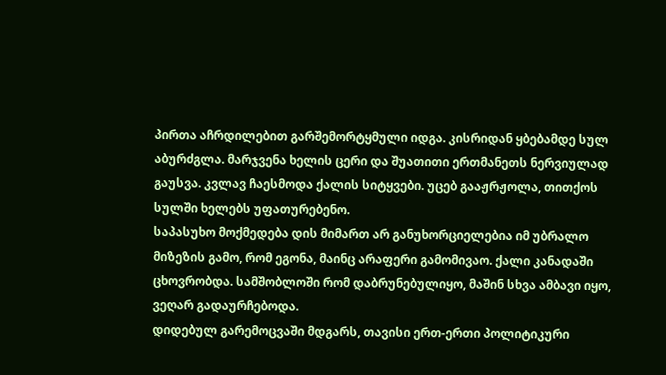პირთა აჩრდილებით გარშემორტყმული იდგა. კისრიდან ყბებამდე სულ აბურძგლა. მარჯვენა ხელის ცერი და შუათითი ერთმანეთს ნერვიულად გაუსვა. კვლავ ჩაესმოდა ქალის სიტყვები. უცებ გააჟრჟოლა, თითქოს სულში ხელებს უფათურებენო.
საპასუხო მოქმედება დის მიმართ არ განუხორციელებია იმ უბრალო მიზეზის გამო, რომ ეგონა, მაინც არაფერი გამომივაო. ქალი კანადაში ცხოვრობდა. სამშობლოში რომ დაბრუნებულიყო, მაშინ სხვა ამბავი იყო, ვეღარ გადაურჩებოდა.
დიდებულ გარემოცვაში მდგარს, თავისი ერთ-ერთი პოლიტიკური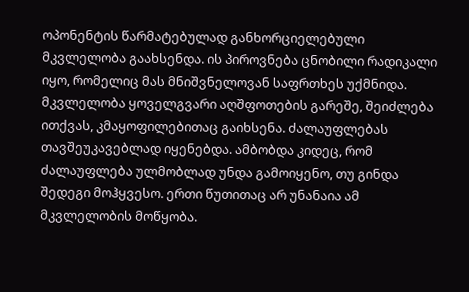ოპონენტის წარმატებულად განხორციელებული მკვლელობა გაახსენდა. ის პიროვნება ცნობილი რადიკალი იყო, რომელიც მას მნიშვნელოვან საფრთხეს უქმნიდა. მკვლელობა ყოველგვარი აღშფოთების გარეშე, შეიძლება ითქვას, კმაყოფილებითაც გაიხსენა. ძალაუფლებას თავშეუკავებლად იყენებდა. ამბობდა კიდეც, რომ ძალაუფლება ულმობლად უნდა გამოიყენო, თუ გინდა შედეგი მოჰყვესო. ერთი წუთითაც არ უნანაია ამ მკვლელობის მოწყობა.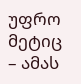უფრო მეტიც – ამას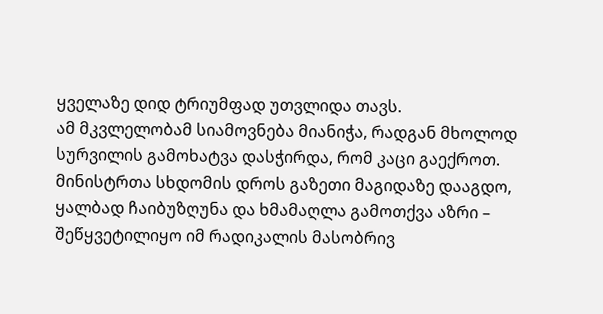ყველაზე დიდ ტრიუმფად უთვლიდა თავს.
ამ მკვლელობამ სიამოვნება მიანიჭა, რადგან მხოლოდ სურვილის გამოხატვა დასჭირდა, რომ კაცი გაექროთ. მინისტრთა სხდომის დროს გაზეთი მაგიდაზე დააგდო, ყალბად ჩაიბუზღუნა და ხმამაღლა გამოთქვა აზრი – შეწყვეტილიყო იმ რადიკალის მასობრივ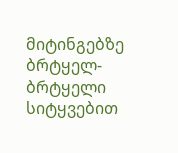მიტინგებზე ბრტყელ-ბრტყელი სიტყვებით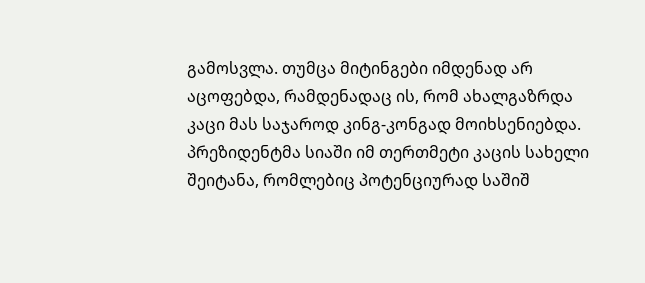გამოსვლა. თუმცა მიტინგები იმდენად არ აცოფებდა, რამდენადაც ის, რომ ახალგაზრდა კაცი მას საჯაროდ კინგ-კონგად მოიხსენიებდა. პრეზიდენტმა სიაში იმ თერთმეტი კაცის სახელი შეიტანა, რომლებიც პოტენციურად საშიშ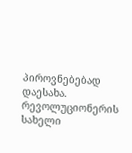პიროვნებებად დაესახა. რევოლუციონერის სახელი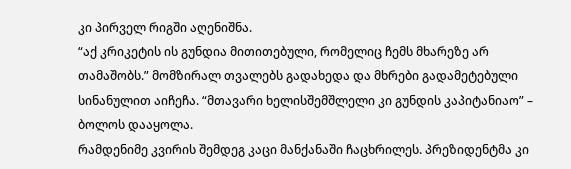კი პირველ რიგში აღენიშნა.
“აქ კრიკეტის ის გუნდია მითითებული, რომელიც ჩემს მხარეზე არ თამაშობს.” მომზირალ თვალებს გადახედა და მხრები გადამეტებული სინანულით აიჩეჩა. “მთავარი ხელისშემშლელი კი გუნდის კაპიტანიაო” – ბოლოს დააყოლა.
რამდენიმე კვირის შემდეგ კაცი მანქანაში ჩაცხრილეს. პრეზიდენტმა კი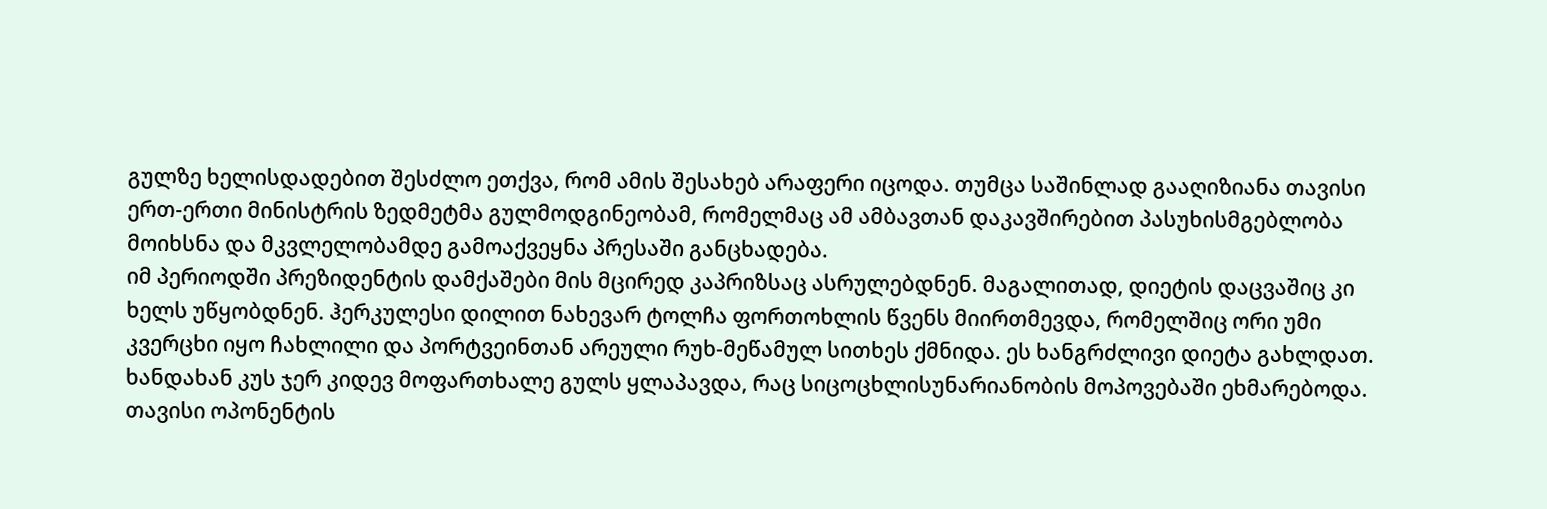გულზე ხელისდადებით შესძლო ეთქვა, რომ ამის შესახებ არაფერი იცოდა. თუმცა საშინლად გააღიზიანა თავისი ერთ-ერთი მინისტრის ზედმეტმა გულმოდგინეობამ, რომელმაც ამ ამბავთან დაკავშირებით პასუხისმგებლობა მოიხსნა და მკვლელობამდე გამოაქვეყნა პრესაში განცხადება.
იმ პერიოდში პრეზიდენტის დამქაშები მის მცირედ კაპრიზსაც ასრულებდნენ. მაგალითად, დიეტის დაცვაშიც კი ხელს უწყობდნენ. ჰერკულესი დილით ნახევარ ტოლჩა ფორთოხლის წვენს მიირთმევდა, რომელშიც ორი უმი კვერცხი იყო ჩახლილი და პორტვეინთან არეული რუხ-მეწამულ სითხეს ქმნიდა. ეს ხანგრძლივი დიეტა გახლდათ. ხანდახან კუს ჯერ კიდევ მოფართხალე გულს ყლაპავდა, რაც სიცოცხლისუნარიანობის მოპოვებაში ეხმარებოდა.
თავისი ოპონენტის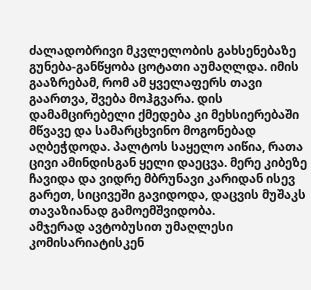ძალადობრივი მკვლელობის გახსენებაზე გუნება-განწყობა ცოტათი აუმაღლდა. იმის გააზრებამ, რომ ამ ყველაფერს თავი გაართვა, შვება მოჰგვარა. დის დამამცირებელი ქმედება კი მეხსიერებაში მწვავე და სამარცხვინო მოგონებად აღბეჭდოდა. პალტოს საყელო აიწია, რათა ცივი ამინდისგან ყელი დაეცვა. მერე კიბეზე ჩავიდა და ვიდრე მბრუნავი კარიდან ისევ გარეთ, სიცივეში გავიდოდა, დაცვის მუშაკს თავაზიანად გამოემშვიდობა.
ამჯერად ავტობუსით უმაღლესი კომისარიატისკენ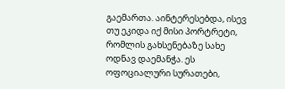გაემართა. აინტერესებდა, ისევ თუ ეკიდა იქ მისი პორტრეტი, რომლის გახსენებაზე სახე ოდნავ დაემანჭა. ეს ოფოციალური სურათები,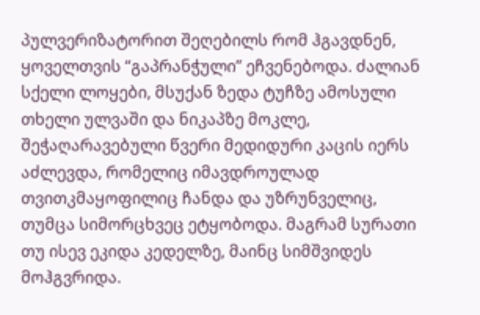პულვერიზატორით შეღებილს რომ ჰგავდნენ, ყოველთვის “გაპრანჭული” ეჩვენებოდა. ძალიან სქელი ლოყები, მსუქან ზედა ტუჩზე ამოსული თხელი ულვაში და ნიკაპზე მოკლე, შეჭაღარავებული წვერი მედიდური კაცის იერს აძლევდა, რომელიც იმავდროულად თვითკმაყოფილიც ჩანდა და უზრუნველიც, თუმცა სიმორცხვეც ეტყობოდა. მაგრამ სურათი თუ ისევ ეკიდა კედელზე, მაინც სიმშვიდეს მოჰგვრიდა.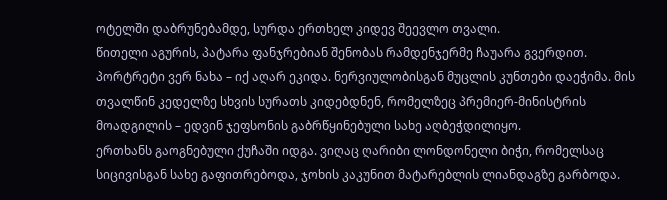ოტელში დაბრუნებამდე, სურდა ერთხელ კიდევ შეევლო თვალი.
წითელი აგურის, პატარა ფანჯრებიან შენობას რამდენჯერმე ჩაუარა გვერდით. პორტრეტი ვერ ნახა – იქ აღარ ეკიდა. ნერვიულობისგან მუცლის კუნთები დაეჭიმა. მის თვალწინ კედელზე სხვის სურათს კიდებდნენ, რომელზეც პრემიერ-მინისტრის მოადგილის – ედვინ ჯეფსონის გაბრწყინებული სახე აღბეჭდილიყო.
ერთხანს გაოგნებული ქუჩაში იდგა. ვიღაც ღარიბი ლონდონელი ბიჭი, რომელსაც სიცივისგან სახე გაფითრებოდა, ჯოხის კაკუნით მატარებლის ლიანდაგზე გარბოდა.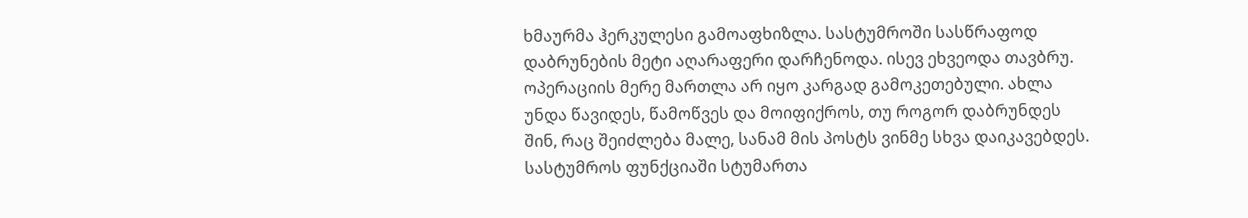ხმაურმა ჰერკულესი გამოაფხიზლა. სასტუმროში სასწრაფოდ დაბრუნების მეტი აღარაფერი დარჩენოდა. ისევ ეხვეოდა თავბრუ. ოპერაციის მერე მართლა არ იყო კარგად გამოკეთებული. ახლა უნდა წავიდეს, წამოწვეს და მოიფიქროს, თუ როგორ დაბრუნდეს შინ, რაც შეიძლება მალე, სანამ მის პოსტს ვინმე სხვა დაიკავებდეს.
სასტუმროს ფუნქციაში სტუმართა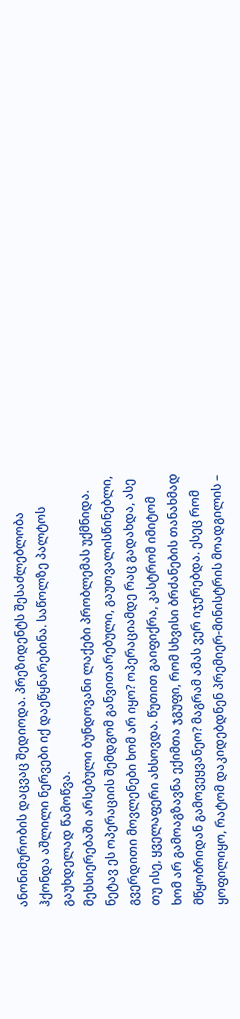ანონიმურობის დაცვაც შედიოდა. პრეზიდენტს შესაძლებლობა ჰქონდა აშლილი ნერვები იქ დაეწყნარებინა. საწოლზე პალტოს გაუხდელად წამოწვა.
მეხსიერებაში არსებული ბუნდოვანი ლაქები პრობლემას უქმნიდა. ნეტავ ეს ოპერაციის შემდგომ განვითარებული, გაუთვალისწინებლი, გვერდითი მოვლენები ხომ არ იყო? ოპერაციამდე რაც გადახდა, ასე თუ ისე, ყველაფერი ახსოვდა. წუთით გაიფიქრა, კასტრომ იმიტომ ხომ არ გამოაგზავნა ექიმთა ჯგუფი, რომ სხვისი ბრძანების თანახმად მწყობრიდან გამოვეყვანეო? მაგრამ ამას ვერ იჯერებდა. ესეც რომ ყოფილიყო, რატომ დაკიდებდნენ პრემიერ-მინისტრის მოადგილის –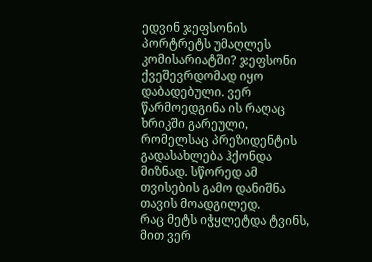ედვინ ჯეფსონის პორტრეტს უმაღლეს კომისარიატში? ჯეფსონი ქვეშევრდომად იყო დაბადებული. ვერ წარმოედგინა ის რაღაც ხრიკში გარეული, რომელსაც პრეზიდენტის გადასახლება ჰქონდა მიზნად. სწორედ ამ თვისების გამო დანიშნა თავის მოადგილედ.
რაც მეტს იჭყლეტდა ტვინს, მით ვერ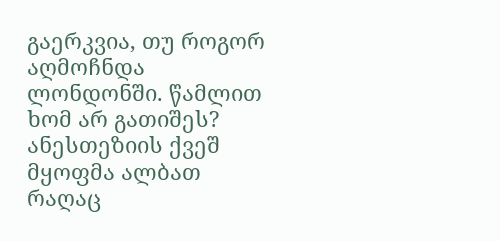გაერკვია, თუ როგორ აღმოჩნდა ლონდონში. წამლით ხომ არ გათიშეს?
ანესთეზიის ქვეშ მყოფმა ალბათ რაღაც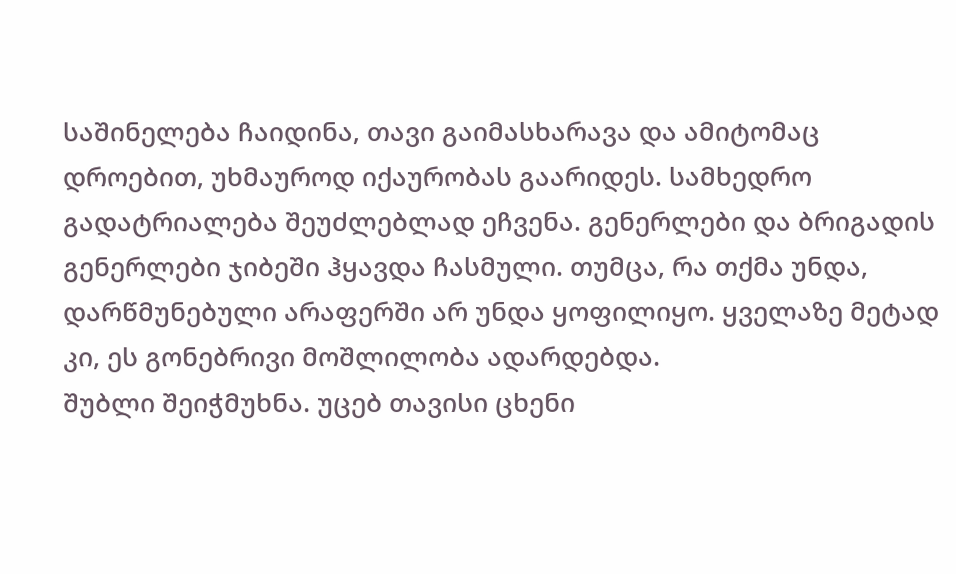საშინელება ჩაიდინა, თავი გაიმასხარავა და ამიტომაც დროებით, უხმაუროდ იქაურობას გაარიდეს. სამხედრო გადატრიალება შეუძლებლად ეჩვენა. გენერლები და ბრიგადის გენერლები ჯიბეში ჰყავდა ჩასმული. თუმცა, რა თქმა უნდა, დარწმუნებული არაფერში არ უნდა ყოფილიყო. ყველაზე მეტად კი, ეს გონებრივი მოშლილობა ადარდებდა.
შუბლი შეიჭმუხნა. უცებ თავისი ცხენი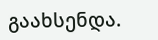გაახსენდა.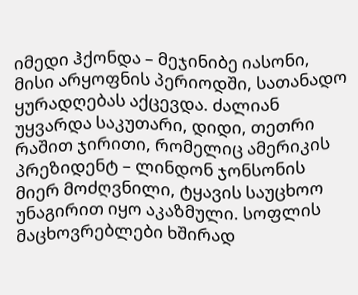იმედი ჰქონდა – მეჯინიბე იასონი, მისი არყოფნის პერიოდში, სათანადო ყურადღებას აქცევდა. ძალიან უყვარდა საკუთარი, დიდი, თეთრი რაშით ჯირითი, რომელიც ამერიკის პრეზიდენტ – ლინდონ ჯონსონის მიერ მოძღვნილი, ტყავის საუცხოო უნაგირით იყო აკაზმული. სოფლის მაცხოვრებლები ხშირად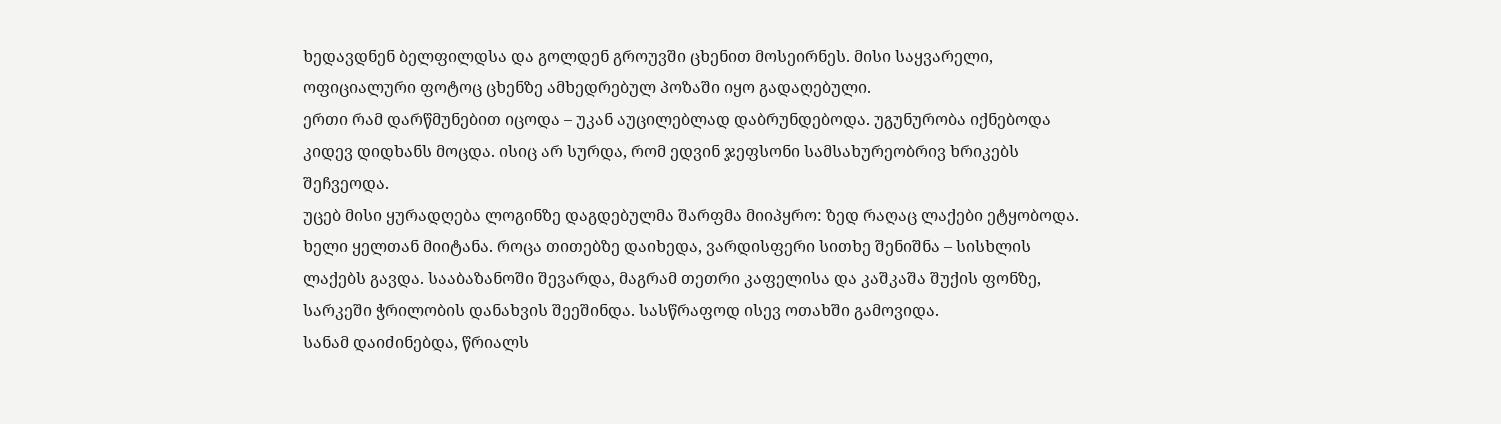ხედავდნენ ბელფილდსა და გოლდენ გროუვში ცხენით მოსეირნეს. მისი საყვარელი, ოფიციალური ფოტოც ცხენზე ამხედრებულ პოზაში იყო გადაღებული.
ერთი რამ დარწმუნებით იცოდა – უკან აუცილებლად დაბრუნდებოდა. უგუნურობა იქნებოდა კიდევ დიდხანს მოცდა. ისიც არ სურდა, რომ ედვინ ჯეფსონი სამსახურეობრივ ხრიკებს შეჩვეოდა.
უცებ მისი ყურადღება ლოგინზე დაგდებულმა შარფმა მიიპყრო: ზედ რაღაც ლაქები ეტყობოდა. ხელი ყელთან მიიტანა. როცა თითებზე დაიხედა, ვარდისფერი სითხე შენიშნა – სისხლის ლაქებს გავდა. სააბაზანოში შევარდა, მაგრამ თეთრი კაფელისა და კაშკაშა შუქის ფონზე, სარკეში ჭრილობის დანახვის შეეშინდა. სასწრაფოდ ისევ ოთახში გამოვიდა.
სანამ დაიძინებდა, წრიალს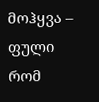მოჰყვა – ფული რომ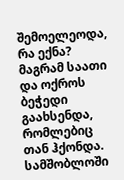შემოელეოდა, რა ექნა? მაგრამ საათი და ოქროს ბეჭედი გაახსენდა, რომლებიც თან ჰქონდა. სამშობლოში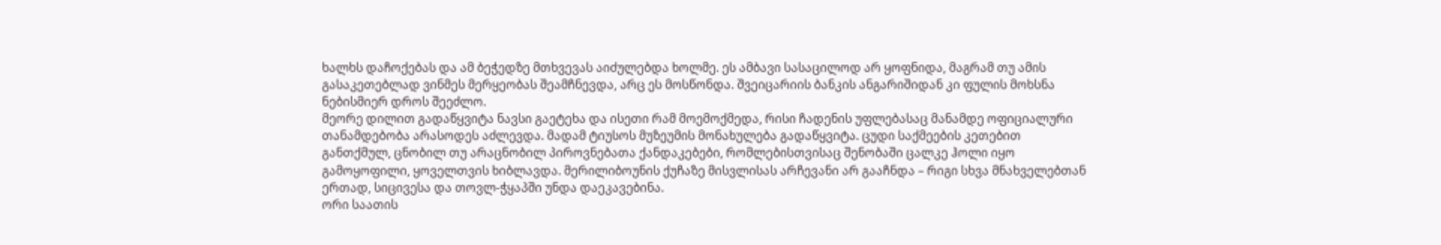ხალხს დაჩოქებას და ამ ბეჭედზე მთხვევას აიძულებდა ხოლმე. ეს ამბავი სასაცილოდ არ ყოფნიდა, მაგრამ თუ ამის გასაკეთებლად ვინმეს მერყეობას შეამჩნევდა, არც ეს მოსწონდა. შვეიცარიის ბანკის ანგარიშიდან კი ფულის მოხსნა ნებისმიერ დროს შეეძლო.
მეორე დილით გადაწყვიტა ნავსი გაეტეხა და ისეთი რამ მოემოქმედა, რისი ჩადენის უფლებასაც მანამდე ოფიციალური თანამდებობა არასოდეს აძლევდა. მადამ ტიუსოს მუზეუმის მონახულება გადაწყვიტა. ცუდი საქმეების კეთებით განთქმულ, ცნობილ თუ არაცნობილ პიროვნებათა ქანდაკებები, რომლებისთვისაც შენობაში ცალკე ჰოლი იყო გამოყოფილი, ყოველთვის ხიბლავდა. მერილიბოუნის ქუჩაზე მისვლისას არჩევანი არ გააჩნდა – რიგი სხვა მნახველებთან ერთად, სიცივესა და თოვლ-ჭყაპში უნდა დაეკავებინა.
ორი საათის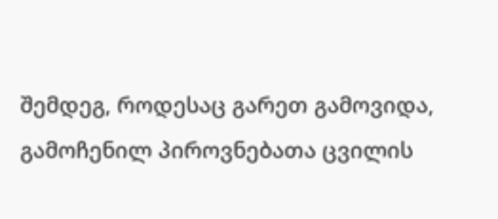შემდეგ, როდესაც გარეთ გამოვიდა, გამოჩენილ პიროვნებათა ცვილის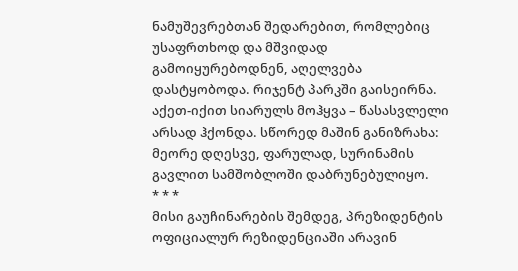ნამუშევრებთან შედარებით, რომლებიც უსაფრთხოდ და მშვიდად გამოიყურებოდნენ, აღელვება დასტყობოდა. რიჯენტ პარკში გაისეირნა. აქეთ-იქით სიარულს მოჰყვა – წასასვლელი არსად ჰქონდა. სწორედ მაშინ განიზრახა: მეორე დღესვე, ფარულად, სურინამის გავლით სამშობლოში დაბრუნებულიყო.
* * *
მისი გაუჩინარების შემდეგ, პრეზიდენტის ოფიციალურ რეზიდენციაში არავინ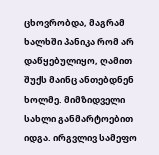ცხოვრობდა, მაგრამ ხალხში პანიკა რომ არ დაწყებულიყო, ღამით შუქს მაინც ანთებდნენ ხოლმე. მიმზიდველი სახლი განმარტოებით იდგა. ირგვლივ სამეფო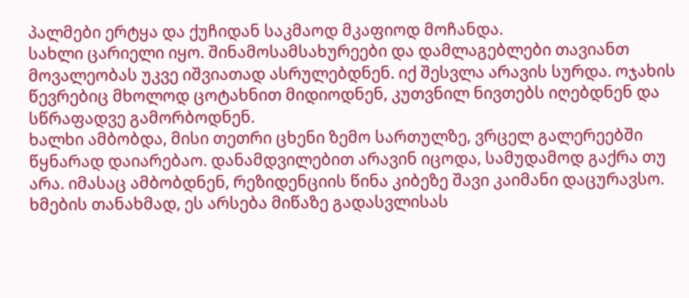პალმები ერტყა და ქუჩიდან საკმაოდ მკაფიოდ მოჩანდა.
სახლი ცარიელი იყო. შინამოსამსახურეები და დამლაგებლები თავიანთ მოვალეობას უკვე იშვიათად ასრულებდნენ. იქ შესვლა არავის სურდა. ოჯახის წევრებიც მხოლოდ ცოტახნით მიდიოდნენ, კუთვნილ ნივთებს იღებდნენ და სწრაფადვე გამორბოდნენ.
ხალხი ამბობდა, მისი თეთრი ცხენი ზემო სართულზე, ვრცელ გალერეებში წყნარად დაიარებაო. დანამდვილებით არავინ იცოდა, სამუდამოდ გაქრა თუ არა. იმასაც ამბობდნენ, რეზიდენციის წინა კიბეზე შავი კაიმანი დაცურავსო. ხმების თანახმად, ეს არსება მიწაზე გადასვლისას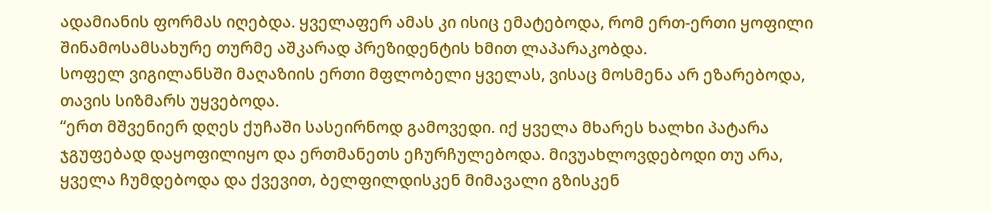ადამიანის ფორმას იღებდა. ყველაფერ ამას კი ისიც ემატებოდა, რომ ერთ-ერთი ყოფილი შინამოსამსახურე თურმე აშკარად პრეზიდენტის ხმით ლაპარაკობდა.
სოფელ ვიგილანსში მაღაზიის ერთი მფლობელი ყველას, ვისაც მოსმენა არ ეზარებოდა, თავის სიზმარს უყვებოდა.
“ერთ მშვენიერ დღეს ქუჩაში სასეირნოდ გამოვედი. იქ ყველა მხარეს ხალხი პატარა ჯგუფებად დაყოფილიყო და ერთმანეთს ეჩურჩულებოდა. მივუახლოვდებოდი თუ არა, ყველა ჩუმდებოდა და ქვევით, ბელფილდისკენ მიმავალი გზისკენ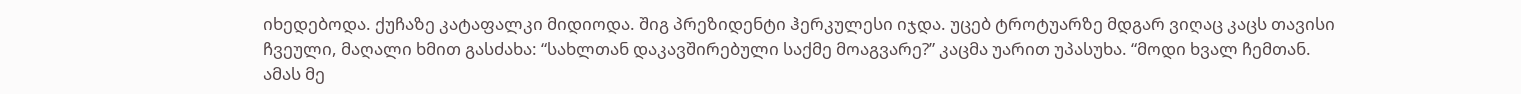იხედებოდა. ქუჩაზე კატაფალკი მიდიოდა. შიგ პრეზიდენტი ჰერკულესი იჯდა. უცებ ტროტუარზე მდგარ ვიღაც კაცს თავისი ჩვეული, მაღალი ხმით გასძახა: “სახლთან დაკავშირებული საქმე მოაგვარე?” კაცმა უარით უპასუხა. “მოდი ხვალ ჩემთან. ამას მე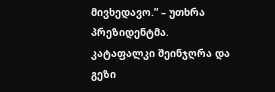მივხედავო.” – უთხრა პრეზიდენტმა. კატაფალკი შეინჯღრა და გეზი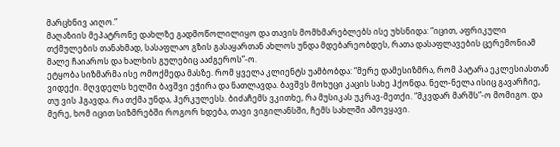მარცხნივ აიღო.”
მაღაზიის მეპატრონე დახლზე გადმოწოლილიყო და თავის მომხმარებლებს ისე უხსნიდა: “იცით, აფრიკული თქმულების თანახმად, სასაფლაო გზის გასაყართან ახლოს უნდა მდებარეობდეს, რათა დასაფლავების ცერემონიამ მალე ჩაიაროს და ხალხის გულებიც ააძგეროს”-ო.
ეტყობა სიზმარმა ისე ომოქმედა მასზე. რომ ყველა კლიენტს უამბობდა: “მერე დამესიზმრა, რომ პატარა ეკლესიასთან ვიდექი. მღვდელს ხელში ბავშვი ეჭირა და ნათლავდა. ბავშვს მოხუცი კაცის სახე ჰქონდა. ნელ-ნელა ისიც გავარჩიე, თუ ვის ჰგავდა. რა თქმა უნდა, ჰერკულესს. ბიძაჩემს ვკითხე, რა მუსიკას უკრავ-მეთქი. “მკვდარ მარშს”-ო მომიგო. და მერე, ხომ იცით სიზმრებში როგორ ხდება, თავი ვიგილანსში, ჩემს სახლში ამოვყავი.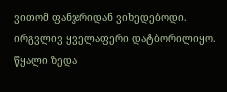ვითომ ფანჯრიდან ვიხედებოდი. ირგვლივ ყველაფერი დატბორილიყო. წყალი ზედა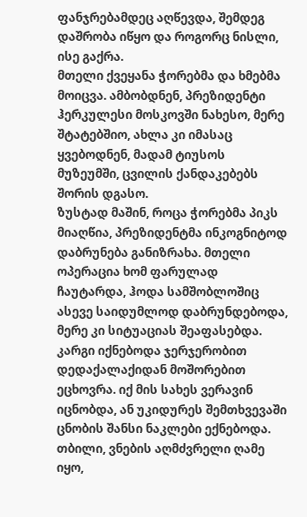ფანჯრებამდეც აღწევდა, შემდეგ დაშრობა იწყო და როგორც ნისლი, ისე გაქრა.
მთელი ქვეყანა ჭორებმა და ხმებმა მოიცვა. ამბობდნენ, პრეზიდენტი ჰერკულესი მოსკოვში ნახესო, მერე შტატებშიო, ახლა კი იმასაც ყვებოდნენ, მადამ ტიუსოს მუზეუმში, ცვილის ქანდაკებებს შორის დგასო.
ზუსტად მაშინ, როცა ჭორებმა პიკს მიაღწია, პრეზიდენტმა ინკოგნიტოდ დაბრუნება განიზრახა. მთელი ოპერაცია ხომ ფარულად ჩაუტარდა, ჰოდა სამშობლოშიც ასევე საიდუმლოდ დაბრუნდებოდა, მერე კი სიტუაციას შეაფასებდა. კარგი იქნებოდა ჯერჯერობით დედაქალაქიდან მოშორებით ეცხოვრა. იქ მის სახეს ვერავინ იცნობდა, ან უკიდურეს შემთხვევაში ცნობის შანსი ნაკლები ექნებოდა.
თბილი, ვნების აღმძვრელი ღამე იყო,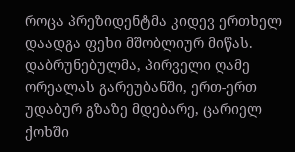როცა პრეზიდენტმა კიდევ ერთხელ დაადგა ფეხი მშობლიურ მიწას.
დაბრუნებულმა, პირველი ღამე ორეალას გარეუბანში, ერთ-ერთ უდაბურ გზაზე მდებარე, ცარიელ ქოხში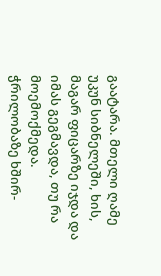გაატარა. მთელი ღამე უკუნ სიბნელეში, ხის, მაგარ ფიცარზე იჯდა და იმას გეგმავდა, თუ რა მოემოქმედა. ჭრილობაზე ხშირ-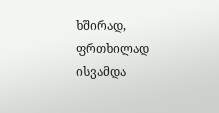ხშირად, ფრთხილად ისვამდა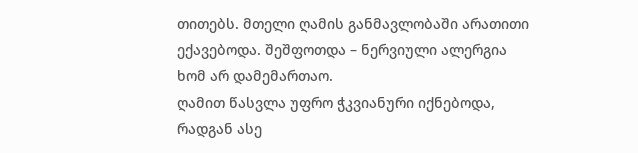თითებს. მთელი ღამის განმავლობაში არათითი ექავებოდა. შეშფოთდა – ნერვიული ალერგია ხომ არ დამემართაო.
ღამით წასვლა უფრო ჭკვიანური იქნებოდა, რადგან ასე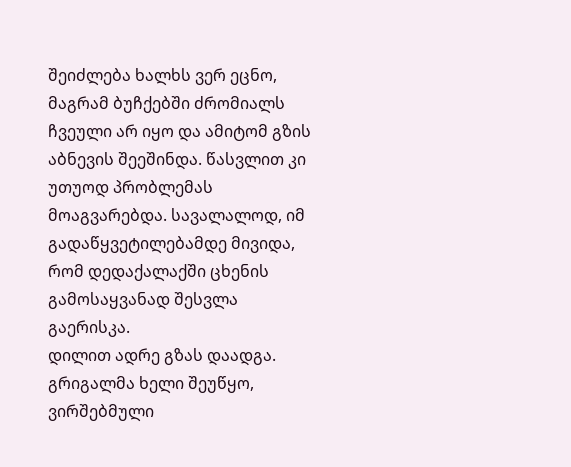შეიძლება ხალხს ვერ ეცნო, მაგრამ ბუჩქებში ძრომიალს ჩვეული არ იყო და ამიტომ გზის აბნევის შეეშინდა. წასვლით კი უთუოდ პრობლემას მოაგვარებდა. სავალალოდ, იმ გადაწყვეტილებამდე მივიდა, რომ დედაქალაქში ცხენის გამოსაყვანად შესვლა გაერისკა.
დილით ადრე გზას დაადგა. გრიგალმა ხელი შეუწყო, ვირშებმული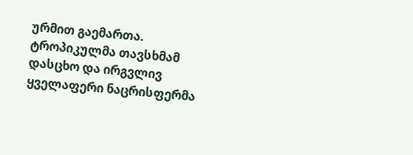ურმით გაემართა. ტროპიკულმა თავსხმამ დასცხო და ირგვლივ ყველაფერი ნაცრისფერმა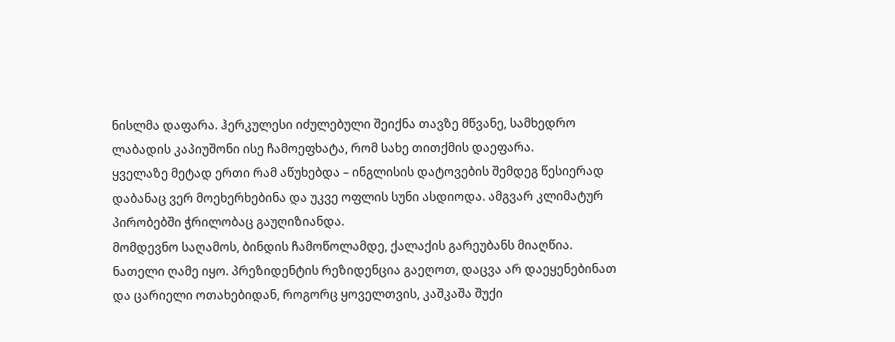ნისლმა დაფარა. ჰერკულესი იძულებული შეიქნა თავზე მწვანე, სამხედრო ლაბადის კაპიუშონი ისე ჩამოეფხატა, რომ სახე თითქმის დაეფარა.
ყველაზე მეტად ერთი რამ აწუხებდა – ინგლისის დატოვების შემდეგ წესიერად დაბანაც ვერ მოეხერხებინა და უკვე ოფლის სუნი ასდიოდა. ამგვარ კლიმატურ პირობებში ჭრილობაც გაუღიზიანდა.
მომდევნო საღამოს, ბინდის ჩამოწოლამდე, ქალაქის გარეუბანს მიაღწია.
ნათელი ღამე იყო. პრეზიდენტის რეზიდენცია გაეღოთ, დაცვა არ დაეყენებინათ და ცარიელი ოთახებიდან, როგორც ყოველთვის, კაშკაშა შუქი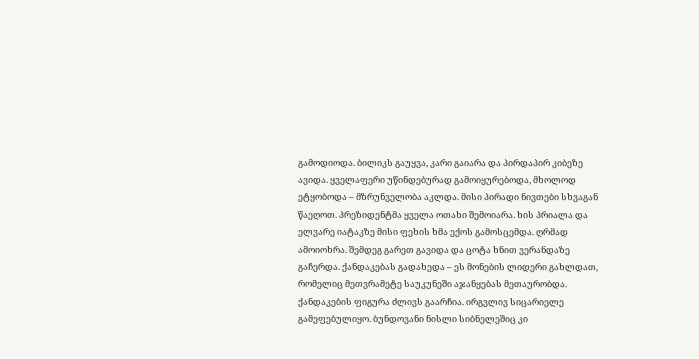გამოდიოდა. ბილიკს გაუყვა, კარი გაიარა და პირდაპირ კიბეზე ავიდა. ყველაფერი უწინდებურად გამოიყურებოდა, მხოლოდ ეტყობოდა – მზრუნველობა აკლდა. მისი პირადი ნივთები სხვაგან წაეღოთ. პრეზიდენტმა ყველა ოთახი შემოიარა. ხის პრიალა და ელვარე იატაკზე მისი ფეხის ხმა ექოს გამოსცემდა. ღრმად ამოიოხრა. შემდეგ გარეთ გავიდა და ცოტა ხნით ვერანდაზე გაჩერდა. ქანდაკებას გადახედა – ეს მონების ლიდერი გახლდათ, რომელიც მეთვრამეტე საუკუნეში აჯანყებას მეთაურობდა.
ქანდაკების ფიგურა ძლივს გაარჩია. ირგვლივ სიცარიელე გამეფებულიყო. ბუნდოვანი ნისლი სიბნელეშიც კი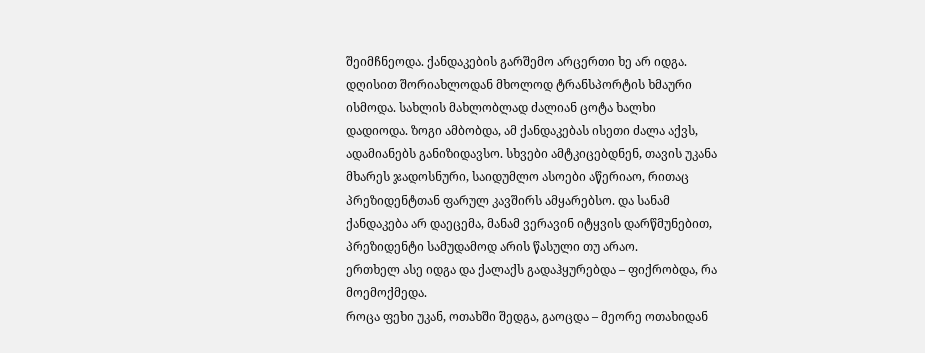შეიმჩნეოდა. ქანდაკების გარშემო არცერთი ხე არ იდგა. დღისით შორიახლოდან მხოლოდ ტრანსპორტის ხმაური ისმოდა. სახლის მახლობლად ძალიან ცოტა ხალხი დადიოდა. ზოგი ამბობდა, ამ ქანდაკებას ისეთი ძალა აქვს, ადამიანებს განიზიდავსო. სხვები ამტკიცებდნენ, თავის უკანა მხარეს ჯადოსნური, საიდუმლო ასოები აწერიაო, რითაც პრეზიდენტთან ფარულ კავშირს ამყარებსო. და სანამ ქანდაკება არ დაეცემა, მანამ ვერავინ იტყვის დარწმუნებით, პრეზიდენტი სამუდამოდ არის წასული თუ არაო.
ერთხელ ასე იდგა და ქალაქს გადაჰყურებდა – ფიქრობდა, რა მოემოქმედა.
როცა ფეხი უკან, ოთახში შედგა, გაოცდა – მეორე ოთახიდან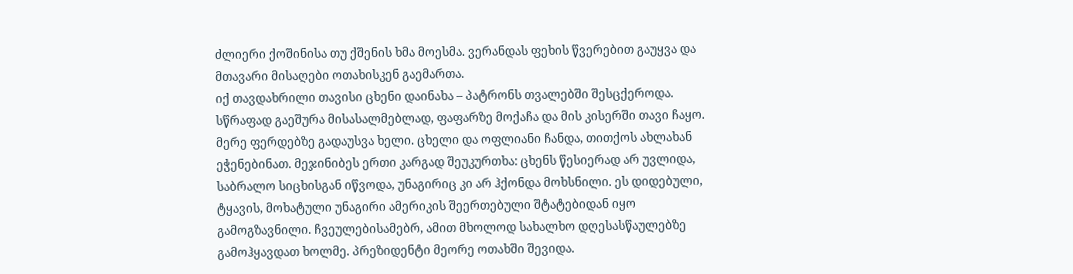ძლიერი ქოშინისა თუ ქშენის ხმა მოესმა. ვერანდას ფეხის წვერებით გაუყვა და მთავარი მისაღები ოთახისკენ გაემართა.
იქ თავდახრილი თავისი ცხენი დაინახა – პატრონს თვალებში შესცქეროდა. სწრაფად გაეშურა მისასალმებლად, ფაფარზე მოქაჩა და მის კისერში თავი ჩაყო. მერე ფერდებზე გადაუსვა ხელი. ცხელი და ოფლიანი ჩანდა, თითქოს ახლახან ეჭენებინათ. მეჯინიბეს ერთი კარგად შეუკურთხა: ცხენს წესიერად არ უვლიდა, საბრალო სიცხისგან იწვოდა, უნაგირიც კი არ ჰქონდა მოხსნილი. ეს დიდებული, ტყავის, მოხატული უნაგირი ამერიკის შეერთებული შტატებიდან იყო გამოგზავნილი. ჩვეულებისამებრ, ამით მხოლოდ სახალხო დღესასწაულებზე გამოჰყავდათ ხოლმე. პრეზიდენტი მეორე ოთახში შევიდა.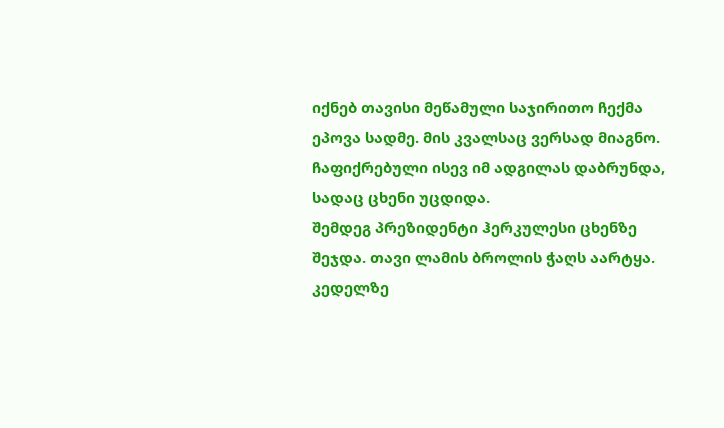იქნებ თავისი მეწამული საჯირითო ჩექმა ეპოვა სადმე. მის კვალსაც ვერსად მიაგნო. ჩაფიქრებული ისევ იმ ადგილას დაბრუნდა, სადაც ცხენი უცდიდა.
შემდეგ პრეზიდენტი ჰერკულესი ცხენზე შეჯდა. თავი ლამის ბროლის ჭაღს აარტყა. კედელზე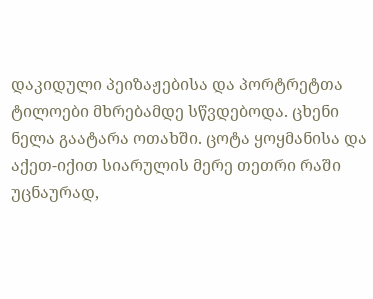დაკიდული პეიზაჟებისა და პორტრეტთა ტილოები მხრებამდე სწვდებოდა. ცხენი ნელა გაატარა ოთახში. ცოტა ყოყმანისა და აქეთ-იქით სიარულის მერე თეთრი რაში უცნაურად,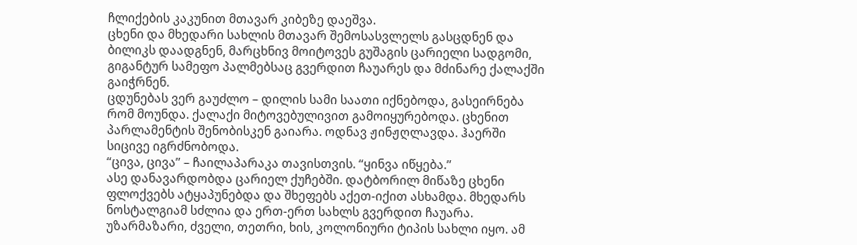ჩლიქების კაკუნით მთავარ კიბეზე დაეშვა.
ცხენი და მხედარი სახლის მთავარ შემოსასვლელს გასცდნენ და ბილიკს დაადგნენ, მარცხნივ მოიტოვეს გუშაგის ცარიელი სადგომი, გიგანტურ სამეფო პალმებსაც გვერდით ჩაუარეს და მძინარე ქალაქში გაიჭრნენ.
ცდუნებას ვერ გაუძლო – დილის სამი საათი იქნებოდა, გასეირნება რომ მოუნდა. ქალაქი მიტოვებულივით გამოიყურებოდა. ცხენით პარლამენტის შენობისკენ გაიარა. ოდნავ ჟინჟღლავდა. ჰაერში სიცივე იგრძნობოდა.
“ცივა, ცივა” – ჩაილაპარაკა თავისთვის. “ყინვა იწყება.”
ასე დანავარდობდა ცარიელ ქუჩებში. დატბორილ მიწაზე ცხენი ფლოქვებს ატყაპუნებდა და შხეფებს აქეთ-იქით ასხამდა. მხედარს ნოსტალგიამ სძლია და ერთ-ერთ სახლს გვერდით ჩაუარა. უზარმაზარი, ძველი, თეთრი, ხის, კოლონიური ტიპის სახლი იყო. ამ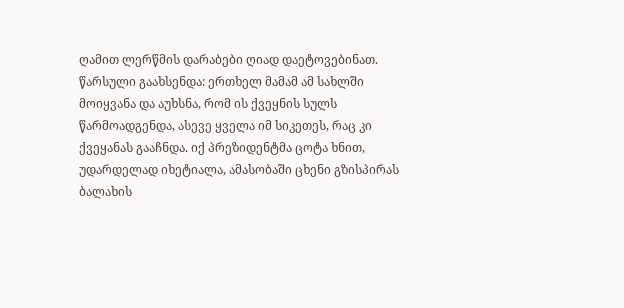ღამით ლერწმის დარაბები ღიად დაეტოვებინათ. წარსული გაახსენდა: ერთხელ მამამ ამ სახლში მოიყვანა და აუხსნა, რომ ის ქვეყნის სულს წარმოადგენდა, ასევე ყველა იმ სიკეთეს, რაც კი ქვეყანას გააჩნდა. იქ პრეზიდენტმა ცოტა ხნით, უდარდელად იხეტიალა, ამასობაში ცხენი გზისპირას ბალახის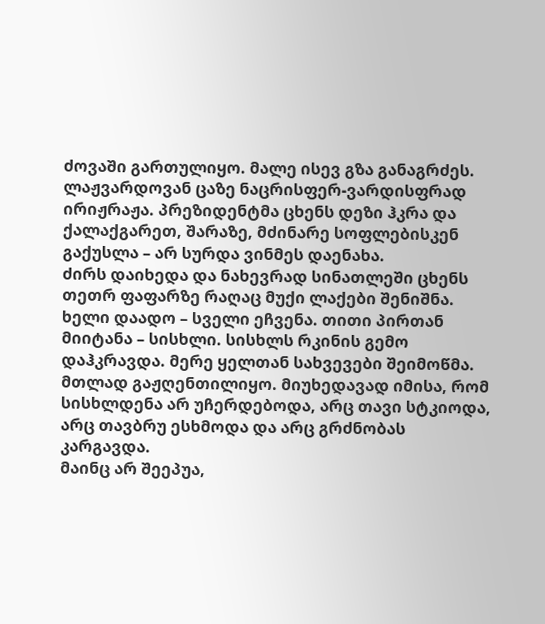ძოვაში გართულიყო. მალე ისევ გზა განაგრძეს.
ლაჟვარდოვან ცაზე ნაცრისფერ-ვარდისფრად ირიჟრაჟა. პრეზიდენტმა ცხენს დეზი ჰკრა და ქალაქგარეთ, შარაზე, მძინარე სოფლებისკენ გაქუსლა – არ სურდა ვინმეს დაენახა.
ძირს დაიხედა და ნახევრად სინათლეში ცხენს თეთრ ფაფარზე რაღაც მუქი ლაქები შენიშნა. ხელი დაადო – სველი ეჩვენა. თითი პირთან მიიტანა – სისხლი. სისხლს რკინის გემო დაჰკრავდა. მერე ყელთან სახვევები შეიმოწმა. მთლად გაჟღენთილიყო. მიუხედავად იმისა, რომ სისხლდენა არ უჩერდებოდა, არც თავი სტკიოდა, არც თავბრუ ესხმოდა და არც გრძნობას კარგავდა.
მაინც არ შეეპუა,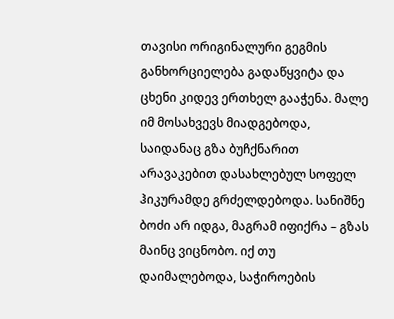თავისი ორიგინალური გეგმის განხორციელება გადაწყვიტა და ცხენი კიდევ ერთხელ გააჭენა. მალე იმ მოსახვევს მიადგებოდა, საიდანაც გზა ბუჩქნარით არავაკებით დასახლებულ სოფელ ჰიკურამდე გრძელდებოდა. სანიშნე ბოძი არ იდგა, მაგრამ იფიქრა – გზას მაინც ვიცნობო. იქ თუ დაიმალებოდა, საჭიროების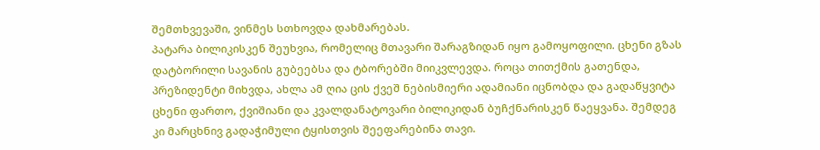შემთხვევაში, ვინმეს სთხოვდა დახმარებას.
პატარა ბილიკისკენ შეუხვია, რომელიც მთავარი შარაგზიდან იყო გამოყოფილი. ცხენი გზას დატბორილი სავანის გუბეებსა და ტბორებში მიიკვლევდა. როცა თითქმის გათენდა, პრეზიდენტი მიხვდა, ახლა ამ ღია ცის ქვეშ ნებისმიერი ადამიანი იცნობდა და გადაწყვიტა ცხენი ფართო, ქვიშიანი და კვალდანატოვარი ბილიკიდან ბუჩქნარისკენ წაეყვანა. შემდეგ კი მარცხნივ გადაჭიმული ტყისთვის შეეფარებინა თავი.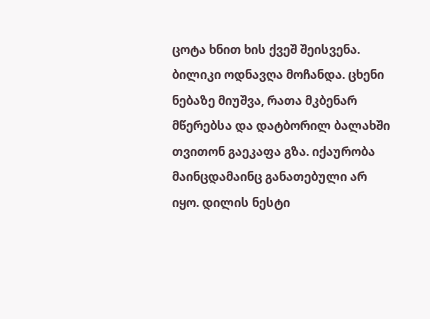ცოტა ხნით ხის ქვეშ შეისვენა. ბილიკი ოდნავღა მოჩანდა. ცხენი ნებაზე მიუშვა, რათა მკბენარ მწერებსა და დატბორილ ბალახში თვითონ გაეკაფა გზა. იქაურობა მაინცდამაინც განათებული არ იყო. დილის ნესტი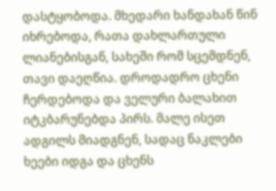დასტყობოდა. მხედარი ხანდახან წინ იხრებოდა, რათა დახლართული ლიანებისგან, სახეში რომ სცემდნენ, თავი დაეღწია. დროდადრო ცხენი ჩერდებოდა და ველური ბალახით იტკბარუნებდა პირს. მალე ისეთ ადგილს მიადგნენ, სადაც ნაკლები ხეები იდგა და ცხენს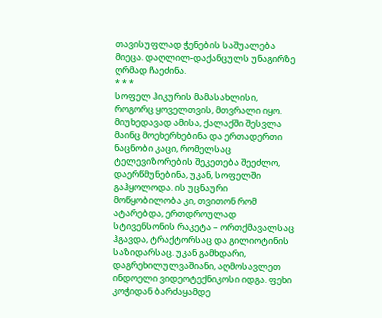თავისუფლად ჭენების საშუალება მიეცა. დაღლილ-დაქანცულს უნაგირზე ღრმად ჩაეძინა.
* * *
სოფელ ჰიკურის მამასახლისი, როგორც ყოველთვის, მთვრალი იყო. მიუხედავად ამისა, ქალაქში შესვლა მაინც მოეხერხებინა და ერთადერთი ნაცნობი კაცი, რომელსაც ტელევიზორების შეკეთება შეეძლო, დაერწმუნებინა, უკან, სოფელში გაჰყოლოდა. ის უცნაური მოწყობილობა კი, თვითონ რომ ატარებდა, ერთდროულად სტივენსონის რაკეტა – ორთქმავალსაც ჰგავდა, ტრაქტორსაც და გილიოტინის საზიდარსაც. უკან გამხდარი, დაგრეხილულვაშიანი, აღმოსავლეთ ინდოელი ვიდეოტექნიკოსი იდგა. ფეხი კოჭიდან ბარძაყამდე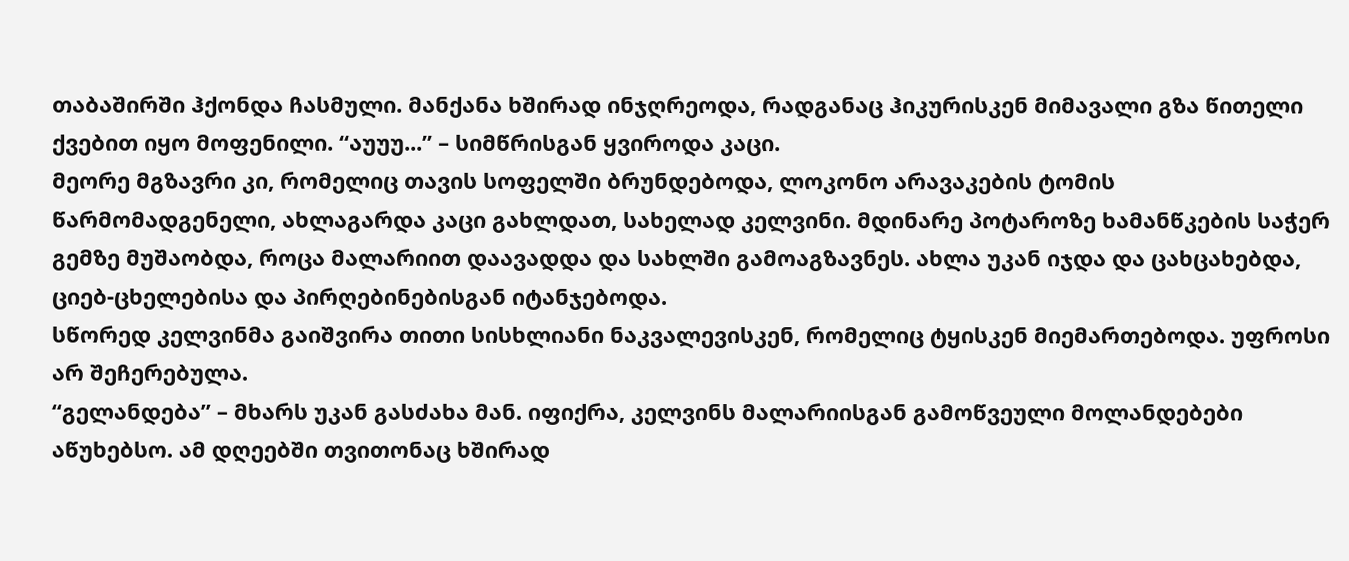თაბაშირში ჰქონდა ჩასმული. მანქანა ხშირად ინჯღრეოდა, რადგანაც ჰიკურისკენ მიმავალი გზა წითელი ქვებით იყო მოფენილი. “აუუუ...” – სიმწრისგან ყვიროდა კაცი.
მეორე მგზავრი კი, რომელიც თავის სოფელში ბრუნდებოდა, ლოკონო არავაკების ტომის წარმომადგენელი, ახლაგარდა კაცი გახლდათ, სახელად კელვინი. მდინარე პოტაროზე ხამანწკების საჭერ გემზე მუშაობდა, როცა მალარიით დაავადდა და სახლში გამოაგზავნეს. ახლა უკან იჯდა და ცახცახებდა, ციებ-ცხელებისა და პირღებინებისგან იტანჯებოდა.
სწორედ კელვინმა გაიშვირა თითი სისხლიანი ნაკვალევისკენ, რომელიც ტყისკენ მიემართებოდა. უფროსი არ შეჩერებულა.
“გელანდება” – მხარს უკან გასძახა მან. იფიქრა, კელვინს მალარიისგან გამოწვეული მოლანდებები აწუხებსო. ამ დღეებში თვითონაც ხშირად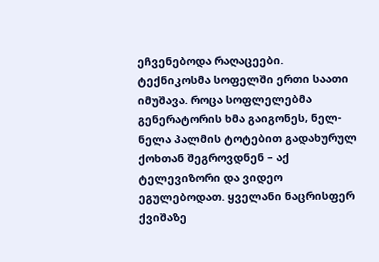ეჩვენებოდა რაღაცეები.
ტექნიკოსმა სოფელში ერთი საათი იმუშავა. როცა სოფლელებმა გენერატორის ხმა გაიგონეს, ნელ-ნელა პალმის ტოტებით გადახურულ ქოხთან შეგროვდნენ – აქ ტელევიზორი და ვიდეო ეგულებოდათ. ყველანი ნაცრისფერ ქვიშაზე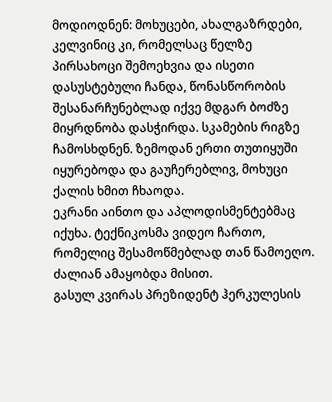მოდიოდნენ: მოხუცები, ახალგაზრდები, კელვინიც კი, რომელსაც წელზე პირსახოცი შემოეხვია და ისეთი დასუსტებული ჩანდა, წონასწორობის შესანარჩუნებლად იქვე მდგარ ბოძზე მიყრდნობა დასჭირდა. სკამების რიგზე ჩამოსხდნენ. ზემოდან ერთი თუთიყუში იყურებოდა და გაუჩერებლივ, მოხუცი ქალის ხმით ჩხაოდა.
ეკრანი აინთო და აპლოდისმენტებმაც იქუხა. ტექნიკოსმა ვიდეო ჩართო, რომელიც შესამოწმებლად თან წამოეღო. ძალიან ამაყობდა მისით.
გასულ კვირას პრეზიდენტ ჰერკულესის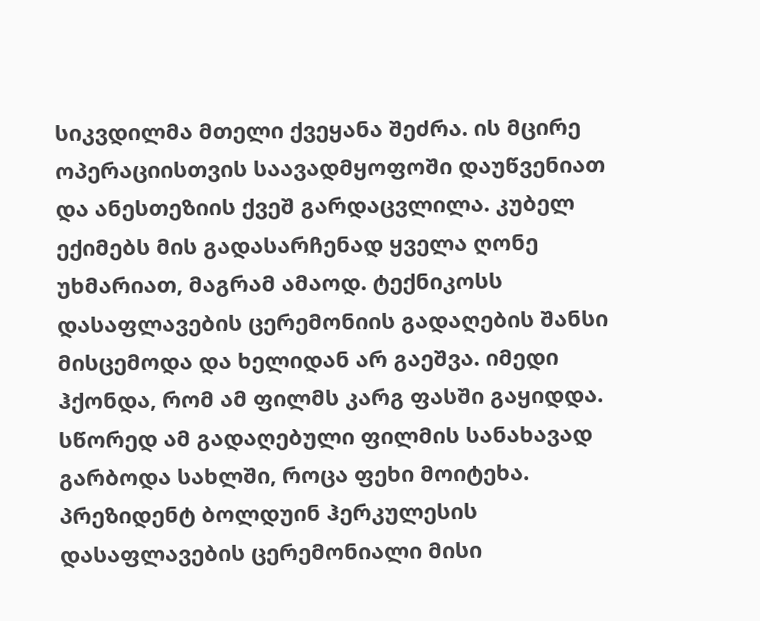სიკვდილმა მთელი ქვეყანა შეძრა. ის მცირე ოპერაციისთვის საავადმყოფოში დაუწვენიათ და ანესთეზიის ქვეშ გარდაცვლილა. კუბელ ექიმებს მის გადასარჩენად ყველა ღონე უხმარიათ, მაგრამ ამაოდ. ტექნიკოსს დასაფლავების ცერემონიის გადაღების შანსი მისცემოდა და ხელიდან არ გაეშვა. იმედი ჰქონდა, რომ ამ ფილმს კარგ ფასში გაყიდდა. სწორედ ამ გადაღებული ფილმის სანახავად გარბოდა სახლში, როცა ფეხი მოიტეხა.
პრეზიდენტ ბოლდუინ ჰერკულესის დასაფლავების ცერემონიალი მისი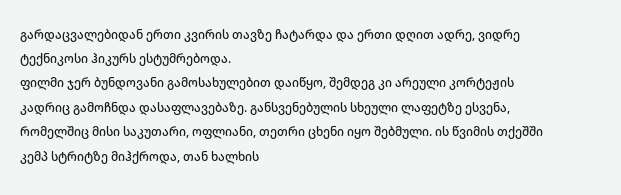გარდაცვალებიდან ერთი კვირის თავზე ჩატარდა და ერთი დღით ადრე, ვიდრე ტექნიკოსი ჰიკურს ესტუმრებოდა.
ფილმი ჯერ ბუნდოვანი გამოსახულებით დაიწყო, შემდეგ კი არეული კორტეჟის კადრიც გამოჩნდა დასაფლავებაზე. განსვენებულის სხეული ლაფეტზე ესვენა, რომელშიც მისი საკუთარი, ოფლიანი, თეთრი ცხენი იყო შებმული. ის წვიმის თქეშში კემპ სტრიტზე მიჰქროდა, თან ხალხის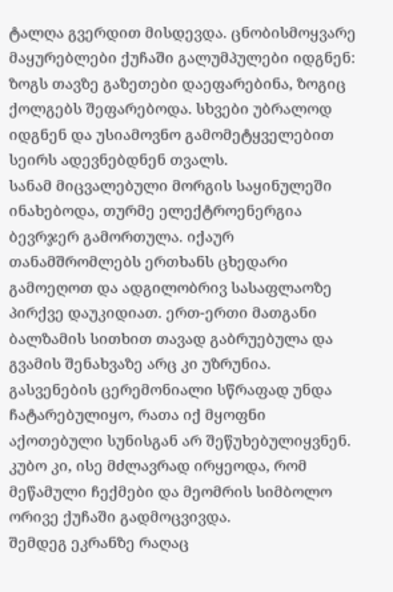ტალღა გვერდით მისდევდა. ცნობისმოყვარე მაყურებლები ქუჩაში გალუმპულები იდგნენ: ზოგს თავზე გაზეთები დაეფარებინა, ზოგიც ქოლგებს შეფარებოდა. სხვები უბრალოდ იდგნენ და უსიამოვნო გამომეტყველებით სეირს ადევნებდნენ თვალს.
სანამ მიცვალებული მორგის საყინულეში ინახებოდა, თურმე ელექტროენერგია ბევრჯერ გამორთულა. იქაურ თანამშრომლებს ერთხანს ცხედარი გამოეღოთ და ადგილობრივ სასაფლაოზე პირქვე დაუკიდიათ. ერთ-ერთი მათგანი ბალზამის სითხით თავად გაბრუებულა და გვამის შენახვაზე არც კი უზრუნია. გასვენების ცერემონიალი სწრაფად უნდა ჩატარებულიყო, რათა იქ მყოფნი აქოთებული სუნისგან არ შეწუხებულიყვნენ. კუბო კი, ისე მძლავრად ირყეოდა, რომ მეწამული ჩექმები და მეომრის სიმბოლო ორივე ქუჩაში გადმოცვივდა.
შემდეგ ეკრანზე რაღაც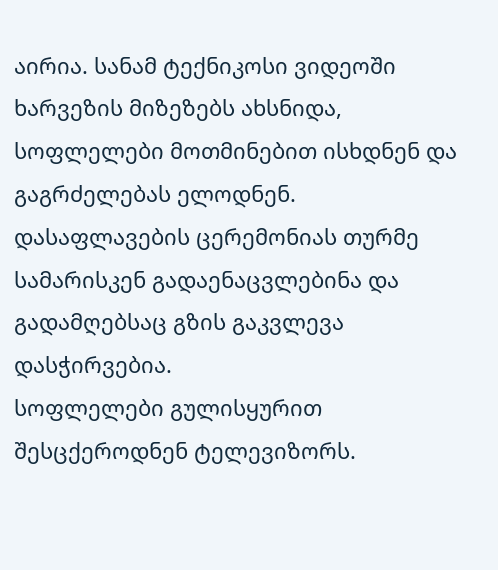აირია. სანამ ტექნიკოსი ვიდეოში ხარვეზის მიზეზებს ახსნიდა, სოფლელები მოთმინებით ისხდნენ და გაგრძელებას ელოდნენ. დასაფლავების ცერემონიას თურმე სამარისკენ გადაენაცვლებინა და გადამღებსაც გზის გაკვლევა დასჭირვებია.
სოფლელები გულისყურით შესცქეროდნენ ტელევიზორს.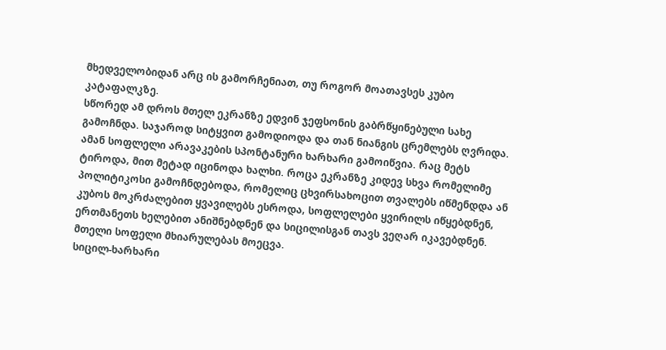მხედველობიდან არც ის გამორჩენიათ, თუ როგორ მოათავსეს კუბო კატაფალკზე.
სწორედ ამ დროს მთელ ეკრანზე ედვინ ჯეფსონის გაბრწყინებული სახე გამოჩნდა. საჯაროდ სიტყვით გამოდიოდა და თან ნიანგის ცრემლებს ღვრიდა. ამან სოფლელი არავაკების სპონტანური ხარხარი გამოიწვია. რაც მეტს ტიროდა, მით მეტად იცინოდა ხალხი. როცა ეკრანზე კიდევ სხვა რომელიმე პოლიტიკოსი გამოჩნდებოდა, რომელიც ცხვირსახოცით თვალებს იწმენდდა ან კუბოს მოკრძალებით ყვავილებს ესროდა, სოფლელები ყვირილს იწყებდნენ, ერთმანეთს ხელებით ანიშნებდნენ და სიცილისგან თავს ვეღარ იკავებდნენ. მთელი სოფელი მხიარულებას მოეცვა.
სიცილ-ხარხარი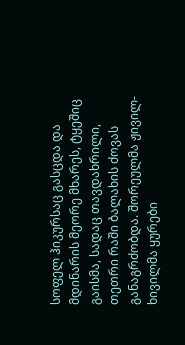სოფელ ჰიკურსაც გასცდა და მდინარის მეორე მხარეს, ტყეშიც გაისმა, სადაც თავდახრილი, თეთრი რაში ბალახის ძოვას განაგრძობდა. შორეულმა ჟივილ-ხივილმა ყურები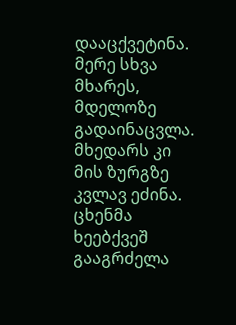დააცქვეტინა. მერე სხვა მხარეს, მდელოზე გადაინაცვლა. მხედარს კი მის ზურგზე კვლავ ეძინა. ცხენმა ხეებქვეშ გააგრძელა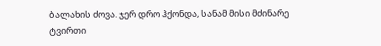ბალახის ძოვა. ჯერ დრო ჰქონდა, სანამ მისი მძინარე ტვირთი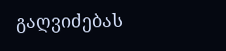გაღვიძებას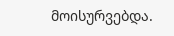მოისურვებდა.